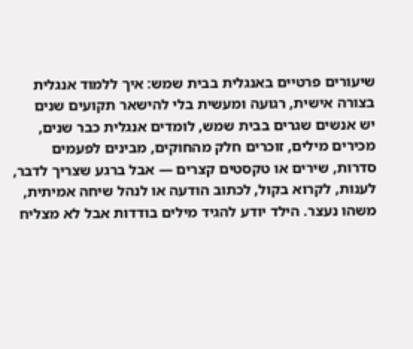שיעורים פרטיים באנגלית בבית שמש: איך ללמוד אנגלית בצורה אישית, רגועה ומעשית בלי להישאר תקועים שנים
יש אנשים שגרים בבית שמש, לומדים אנגלית כבר שנים, מכירים מילים, זוכרים חלק מהחוקים, מבינים לפעמים סדרות, שירים או טקסטים קצרים — אבל ברגע שצריך לדבר, לענות, לקרוא בקול, לכתוב הודעה או לנהל שיחה אמיתית, משהו נעצר. הילד יודע להגיד מילים בודדות אבל לא מצליח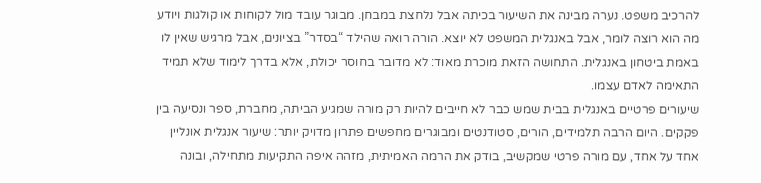להרכיב משפט. נערה מבינה את השיעור בכיתה אבל נלחצת במבחן. מבוגר עובד מול לקוחות או קולגות ויודע מה הוא רוצה לומר, אבל באנגלית המשפט לא יוצא. הורה רואה שהילד “בסדר” בציונים, אבל מרגיש שאין לו באמת ביטחון באנגלית. התחושה הזאת מוכרת מאוד: לא מדובר בחוסר יכולת, אלא בדרך לימוד שלא תמיד התאימה לאדם עצמו.
שיעורים פרטיים באנגלית בבית שמש כבר לא חייבים להיות רק מורה שמגיע הביתה, מחברת, ספר ונסיעה בין פקקים. היום הרבה תלמידים, הורים, סטודנטים ומבוגרים מחפשים פתרון מדויק יותר: שיעור אנגלית אונליין אחד על אחד, עם מורה פרטי שמקשיב, בודק את הרמה האמיתית, מזהה איפה התקיעות מתחילה, ובונה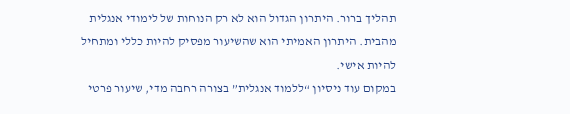תהליך ברור. היתרון הגדול הוא לא רק הנוחות של לימודי אנגלית מהבית. היתרון האמיתי הוא שהשיעור מפסיק להיות כללי ומתחיל להיות אישי.
במקום עוד ניסיון “ללמוד אנגלית” בצורה רחבה מדי, שיעור פרטי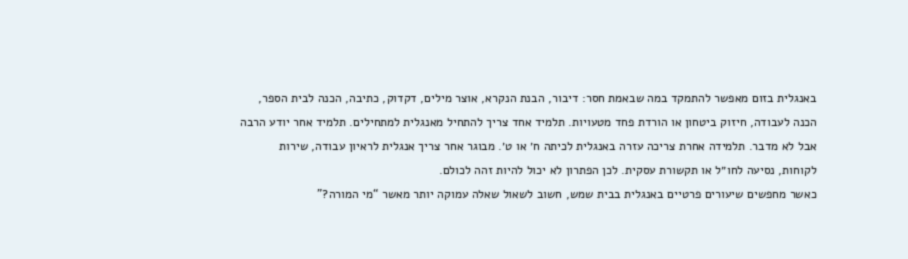באנגלית בזום מאפשר להתמקד במה שבאמת חסר: דיבור, הבנת הנקרא, אוצר מילים, דקדוק, כתיבה, הכנה לבית הספר, הכנה לעבודה, חיזוק ביטחון או הורדת פחד מטעויות. תלמיד אחד צריך להתחיל מאנגלית למתחילים. תלמיד אחר יודע הרבה אבל לא מדבר. תלמידה אחרת צריכה עזרה באנגלית לכיתה ח׳ או ט׳. מבוגר אחר צריך אנגלית לראיון עבודה, שירות לקוחות, נסיעה לחו״ל או תקשורת עסקית. לכן הפתרון לא יכול להיות זהה לכולם.
כאשר מחפשים שיעורים פרטיים באנגלית בבית שמש, חשוב לשאול שאלה עמוקה יותר מאשר “מי המורה?”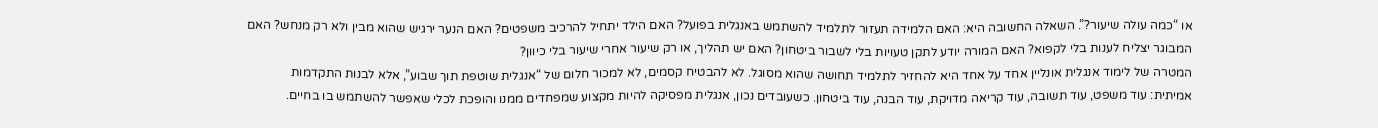או “כמה עולה שיעור?”. השאלה החשובה היא: האם הלמידה תעזור לתלמיד להשתמש באנגלית בפועל? האם הילד יתחיל להרכיב משפטים? האם הנער ירגיש שהוא מבין ולא רק מנחש? האם המבוגר יצליח לענות בלי לקפוא? האם המורה יודע לתקן טעויות בלי לשבור ביטחון? האם יש תהליך, או רק שיעור אחרי שיעור בלי כיוון?
המטרה של לימוד אנגלית אונליין אחד על אחד היא להחזיר לתלמיד תחושה שהוא מסוגל. לא להבטיח קסמים, לא למכור חלום של “אנגלית שוטפת תוך שבוע”, אלא לבנות התקדמות אמיתית: עוד משפט, עוד תשובה, עוד קריאה מדויקת, עוד הבנה, עוד ביטחון. כשעובדים נכון, אנגלית מפסיקה להיות מקצוע שמפחדים ממנו והופכת לכלי שאפשר להשתמש בו בחיים.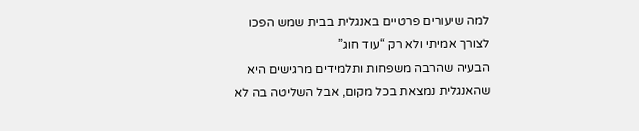למה שיעורים פרטיים באנגלית בבית שמש הפכו לצורך אמיתי ולא רק “עוד חוג”
הבעיה שהרבה משפחות ותלמידים מרגישים היא שהאנגלית נמצאת בכל מקום, אבל השליטה בה לא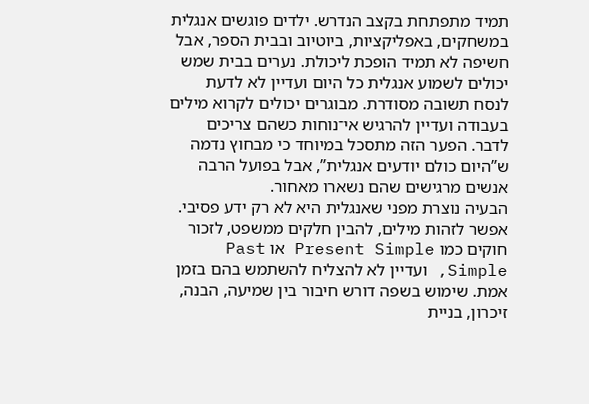תמיד מתפתחת בקצב הנדרש. ילדים פוגשים אנגלית במשחקים, באפליקציות, ביוטיוב ובבית הספר, אבל חשיפה לא תמיד הופכת ליכולת. נערים בבית שמש יכולים לשמוע אנגלית כל היום ועדיין לא לדעת לנסח תשובה מסודרת. מבוגרים יכולים לקרוא מילים בעבודה ועדיין להרגיש אי־נוחות כשהם צריכים לדבר. הפער הזה מתסכל במיוחד כי מבחוץ נדמה ש”היום כולם יודעים אנגלית”, אבל בפועל הרבה אנשים מרגישים שהם נשארו מאחור.
הבעיה נוצרת מפני שאנגלית היא לא רק ידע פסיבי. אפשר לזהות מילים, להבין חלקים ממשפט, לזכור חוקים כמו Present Simple או Past Simple, ועדיין לא להצליח להשתמש בהם בזמן אמת. שימוש בשפה דורש חיבור בין שמיעה, הבנה, זיכרון, בניית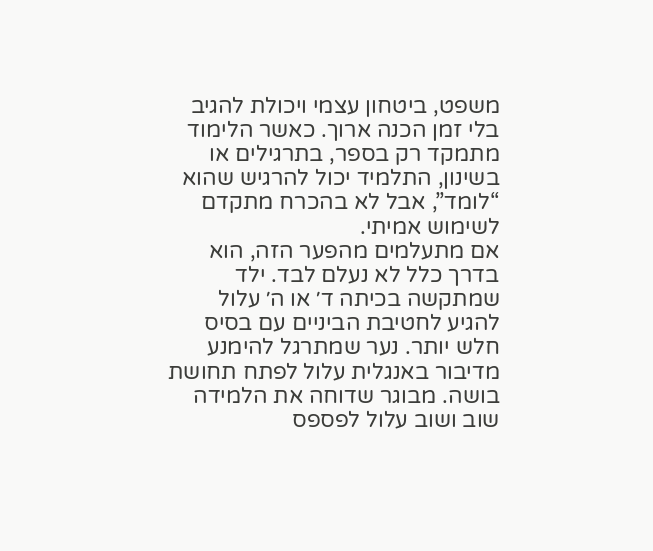משפט, ביטחון עצמי ויכולת להגיב בלי זמן הכנה ארוך. כאשר הלימוד מתמקד רק בספר, בתרגילים או בשינון, התלמיד יכול להרגיש שהוא “לומד”, אבל לא בהכרח מתקדם לשימוש אמיתי.
אם מתעלמים מהפער הזה, הוא בדרך כלל לא נעלם לבד. ילד שמתקשה בכיתה ד׳ או ה׳ עלול להגיע לחטיבת הביניים עם בסיס חלש יותר. נער שמתרגל להימנע מדיבור באנגלית עלול לפתח תחושת בושה. מבוגר שדוחה את הלמידה שוב ושוב עלול לפספס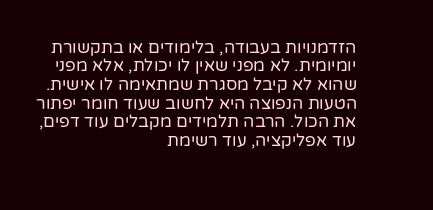הזדמנויות בעבודה, בלימודים או בתקשורת יומיומית. לא מפני שאין לו יכולת, אלא מפני שהוא לא קיבל מסגרת שמתאימה לו אישית.
הטעות הנפוצה היא לחשוב שעוד חומר יפתור את הכול. הרבה תלמידים מקבלים עוד דפים, עוד אפליקציה, עוד רשימת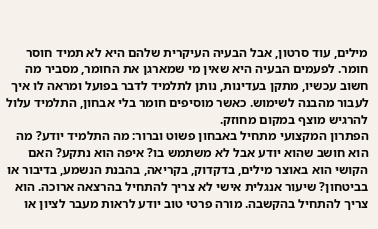מילים, עוד סרטון, אבל הבעיה העיקרית שלהם היא לא תמיד חוסר חומר. לפעמים הבעיה היא שאין מי שמארגן את החומר, מסביר מה חשוב עכשיו, מתקן בעדינות, נותן לתלמיד לדבר בפועל ומראה לו איך לעבור מהבנה לשימוש. כאשר מוסיפים חומר בלי אבחון, התלמיד עלול להרגיש מוצף במקום מחוזק.
הפתרון המקצועי מתחיל באבחון פשוט וברור: מה התלמיד יודע? מה הוא חושב שהוא יודע אבל לא משתמש בו? איפה הוא נתקע? האם הקושי הוא באוצר מילים, בדקדוק, בקריאה, בהבנת הנשמע, בדיבור או בביטחון? שיעור אנגלית אישי לא צריך להתחיל בהרצאה ארוכה. הוא צריך להתחיל בהקשבה. מורה פרטי טוב יודע לראות מעבר לציון או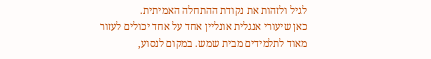לגיל ולזהות את נקודת ההתחלה האמיתית.
כאן שיעורי אנגלית אונליין אחד על אחד יכולים לעזור מאוד לתלמידים מבית שמש. במקום לנסוע,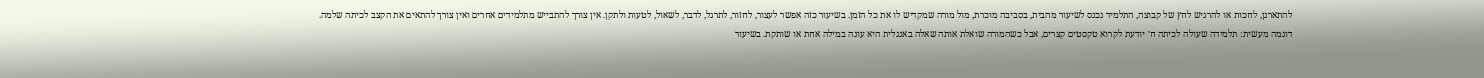להתארגן, לחכות או להרגיש לחץ של קבוצה, התלמיד נכנס לשיעור מהבית, בסביבה מוכרת, מול מורה שמקדיש לו את כל הזמן. בשיעור כזה אפשר לעצור, לחזור, לתרגל, לדבר, לשאול, לטעות ולתקן. אין צורך להתבייש מתלמידים אחרים ואין צורך להתאים את הקצב לכיתה שלמה.
דוגמה מעשית: תלמידה שעולה לכיתה ח׳ יודעת לקרוא טקסטים קצרים, אבל כשהמורה שואלת אותה שאלה באנגלית היא עונה במילה אחת או שותקת. בשיעור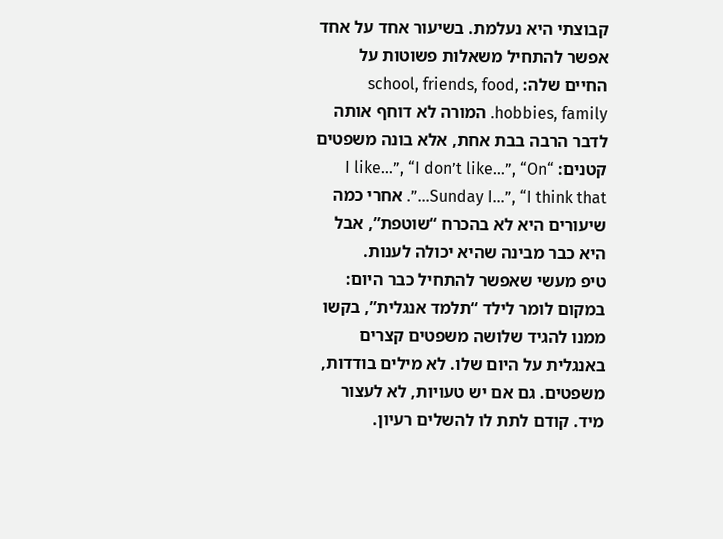קבוצתי היא נעלמת. בשיעור אחד על אחד אפשר להתחיל משאלות פשוטות על החיים שלה: school, friends, food, hobbies, family. המורה לא דוחף אותה לדבר הרבה בבת אחת, אלא בונה משפטים קטנים: “I like…”, “I don’t like…”, “On Sunday I…”, “I think that…”. אחרי כמה שיעורים היא לא בהכרח “שוטפת”, אבל היא כבר מבינה שהיא יכולה לענות.
טיפ מעשי שאפשר להתחיל כבר היום: במקום לומר לילד “תלמד אנגלית”, בקשו ממנו להגיד שלושה משפטים קצרים באנגלית על היום שלו. לא מילים בודדות, משפטים. גם אם יש טעויות, לא לעצור מיד. קודם לתת לו להשלים רעיון.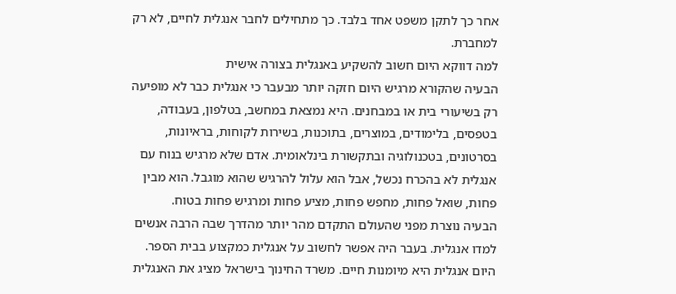אחר כך לתקן משפט אחד בלבד. כך מתחילים לחבר אנגלית לחיים, לא רק למחברת.
למה דווקא היום חשוב להשקיע באנגלית בצורה אישית
הבעיה שהקורא מרגיש היום חזקה יותר מבעבר כי אנגלית כבר לא מופיעה רק בשיעורי בית או במבחנים. היא נמצאת במחשב, בטלפון, בעבודה, בטפסים, בלימודים, במוצרים, בתוכנות, בשירות לקוחות, בראיונות, בסרטונים, בטכנולוגיה ובתקשורת בינלאומית. אדם שלא מרגיש בנוח עם אנגלית לא בהכרח נכשל, אבל הוא עלול להרגיש שהוא מוגבל. הוא מבין פחות, שואל פחות, מחפש פחות, מציע פחות ומרגיש פחות בטוח.
הבעיה נוצרת מפני שהעולם התקדם מהר יותר מהדרך שבה הרבה אנשים למדו אנגלית. בעבר היה אפשר לחשוב על אנגלית כמקצוע בבית הספר. היום אנגלית היא מיומנות חיים. משרד החינוך בישראל מציג את האנגלית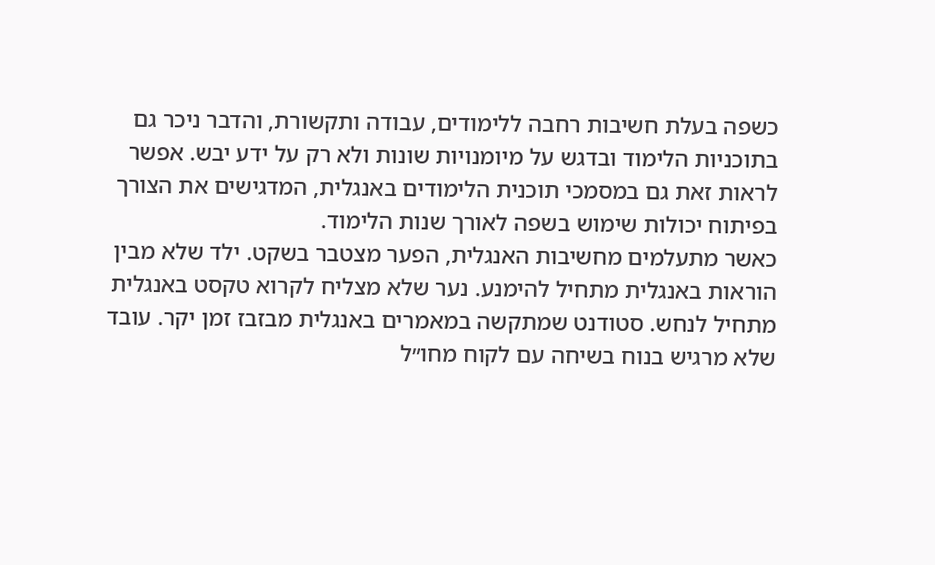כשפה בעלת חשיבות רחבה ללימודים, עבודה ותקשורת, והדבר ניכר גם בתוכניות הלימוד ובדגש על מיומנויות שונות ולא רק על ידע יבש. אפשר לראות זאת גם במסמכי תוכנית הלימודים באנגלית, המדגישים את הצורך בפיתוח יכולות שימוש בשפה לאורך שנות הלימוד.
כאשר מתעלמים מחשיבות האנגלית, הפער מצטבר בשקט. ילד שלא מבין הוראות באנגלית מתחיל להימנע. נער שלא מצליח לקרוא טקסט באנגלית מתחיל לנחש. סטודנט שמתקשה במאמרים באנגלית מבזבז זמן יקר. עובד שלא מרגיש בנוח בשיחה עם לקוח מחו״ל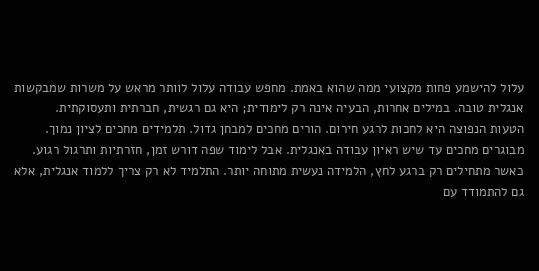עלול להישמע פחות מקצועי ממה שהוא באמת. מחפש עבודה עלול לוותר מראש על משרות שמבקשות אנגלית טובה. במילים אחרות, הבעיה אינה רק לימודית; היא גם רגשית, חברתית ותעסוקתית.
הטעות הנפוצה היא לחכות לרגע חירום. הורים מחכים למבחן גדול. תלמידים מחכים לציון נמוך. מבוגרים מחכים עד שיש ראיון עבודה באנגלית. אבל לימוד שפה דורש זמן, חזרתיות ותרגול רגוע. כאשר מתחילים רק ברגע לחץ, הלמידה נעשית מתוחה יותר. התלמיד לא רק צריך ללמוד אנגלית, אלא גם להתמודד עם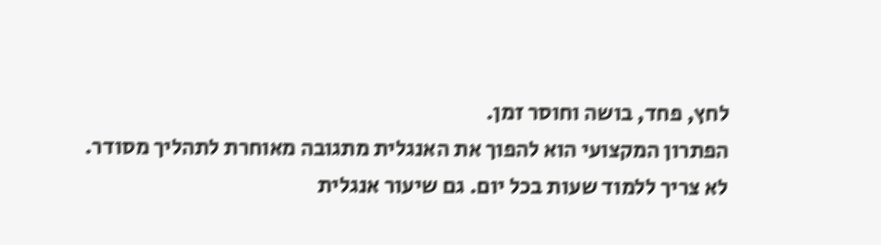לחץ, פחד, בושה וחוסר זמן.
הפתרון המקצועי הוא להפוך את האנגלית מתגובה מאוחרת לתהליך מסודר. לא צריך ללמוד שעות בכל יום. גם שיעור אנגלית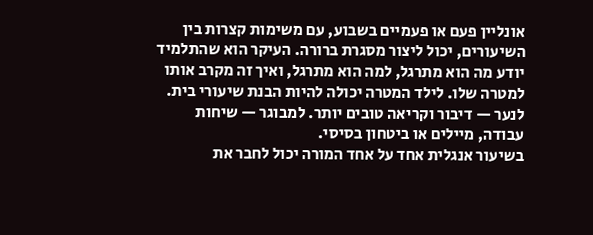אונליין פעם או פעמיים בשבוע, עם משימות קצרות בין השיעורים, יכול ליצור מסגרת ברורה. העיקר הוא שהתלמיד יודע מה הוא מתרגל, למה הוא מתרגל, ואיך זה מקרב אותו למטרה שלו. לילד המטרה יכולה להיות הבנת שיעורי בית. לנער — דיבור וקריאה טובים יותר. למבוגר — שיחות עבודה, מיילים או ביטחון בסיסי.
בשיעור אנגלית אחד על אחד המורה יכול לחבר את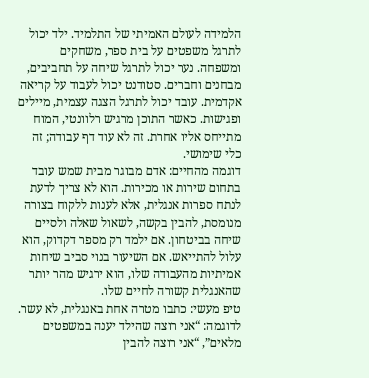הלמידה לעולם האמיתי של התלמיד. ילד יכול לתרגל משפטים על בית ספר, משחקים ומשפחה. נער יכול לתרגל שיחה על תחביבים, מבחנים וחברים. סטודנט יכול לעבוד על קריאה אקדמית. עובד יכול לתרגל הצגה עצמית, מיילים ופגישות. כאשר התוכן מרגיש רלוונטי, המוח מתייחס אליו אחרת. זה לא עוד דף עבודה; זה כלי שימושי.
דוגמה מהחיים: אדם מבוגר מבית שמש עובד בתחום שירות או מכירות. הוא לא צריך לדעת לנתח ספרות אנגלית, אלא לענות ללקוח בצורה מנומסת, להבין בקשה, לשאול שאלה ולסיים שיחה בביטחון. אם ילמד רק מספר דקדוק, הוא עלול להתייאש. אם השיעור בנוי סביב שיחות אמיתיות מהעבודה שלו, הוא ירגיש מהר יותר שהאנגלית קשורה לחיים שלו.
טיפ מעשי: כתבו מטרה אחת באנגלית, לא עשר. לדוגמה: “אני רוצה שהילד יענה במשפטים מלאים”, “אני רוצה להבין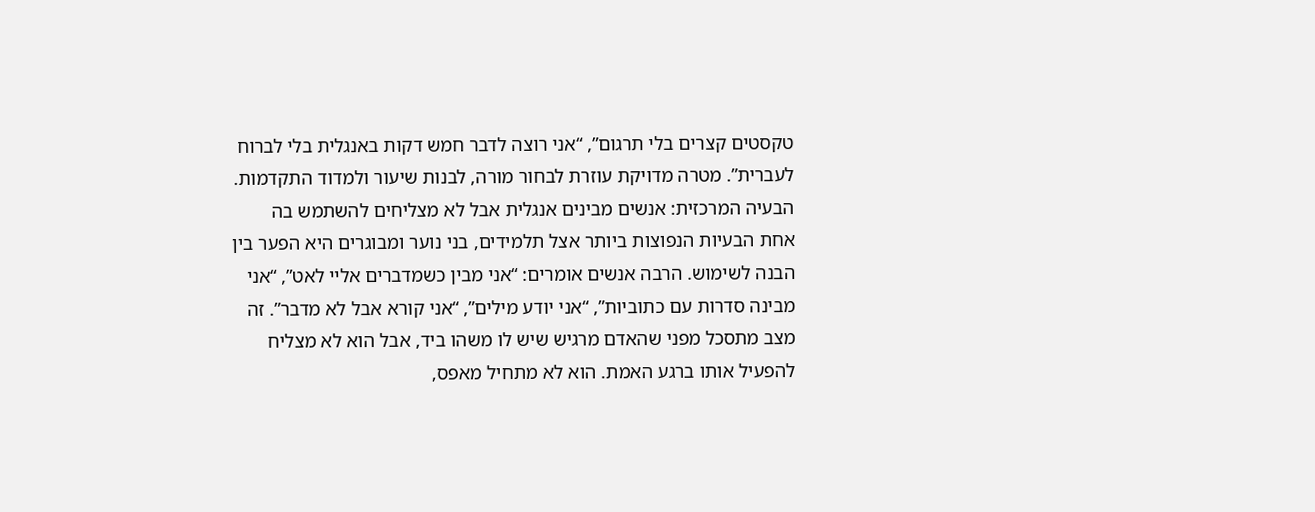טקסטים קצרים בלי תרגום”, “אני רוצה לדבר חמש דקות באנגלית בלי לברוח לעברית”. מטרה מדויקת עוזרת לבחור מורה, לבנות שיעור ולמדוד התקדמות.
הבעיה המרכזית: אנשים מבינים אנגלית אבל לא מצליחים להשתמש בה
אחת הבעיות הנפוצות ביותר אצל תלמידים, בני נוער ומבוגרים היא הפער בין הבנה לשימוש. הרבה אנשים אומרים: “אני מבין כשמדברים אליי לאט”, “אני מבינה סדרות עם כתוביות”, “אני יודע מילים”, “אני קורא אבל לא מדבר”. זה מצב מתסכל מפני שהאדם מרגיש שיש לו משהו ביד, אבל הוא לא מצליח להפעיל אותו ברגע האמת. הוא לא מתחיל מאפס,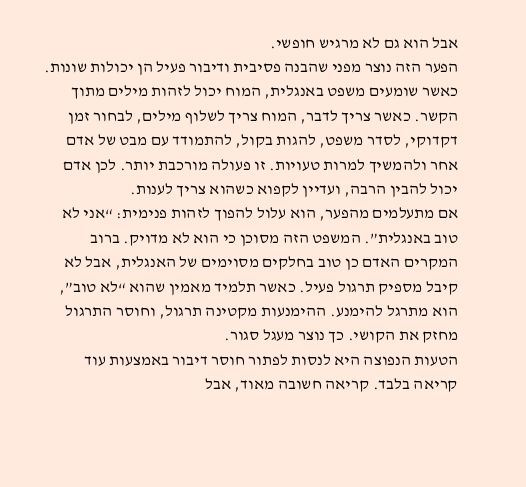אבל הוא גם לא מרגיש חופשי.
הפער הזה נוצר מפני שהבנה פסיבית ודיבור פעיל הן יכולות שונות. כאשר שומעים משפט באנגלית, המוח יכול לזהות מילים מתוך הקשר. כאשר צריך לדבר, המוח צריך לשלוף מילים, לבחור זמן דקדוקי, לסדר משפט, להגות בקול, להתמודד עם מבט של אדם אחר ולהמשיך למרות טעויות. זו פעולה מורכבת יותר. לכן אדם יכול להבין הרבה, ועדיין לקפוא כשהוא צריך לענות.
אם מתעלמים מהפער, הוא עלול להפוך לזהות פנימית: “אני לא טוב באנגלית”. המשפט הזה מסוכן כי הוא לא מדויק. ברוב המקרים האדם כן טוב בחלקים מסוימים של האנגלית, אבל לא קיבל מספיק תרגול פעיל. כאשר תלמיד מאמין שהוא “לא טוב”, הוא מתרגל להימנע. ההימנעות מקטינה תרגול, וחוסר התרגול מחזק את הקושי. כך נוצר מעגל סגור.
הטעות הנפוצה היא לנסות לפתור חוסר דיבור באמצעות עוד קריאה בלבד. קריאה חשובה מאוד, אבל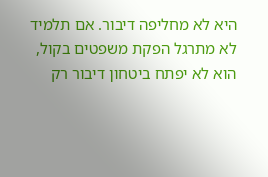היא לא מחליפה דיבור. אם תלמיד לא מתרגל הפקת משפטים בקול, הוא לא יפתח ביטחון דיבור רק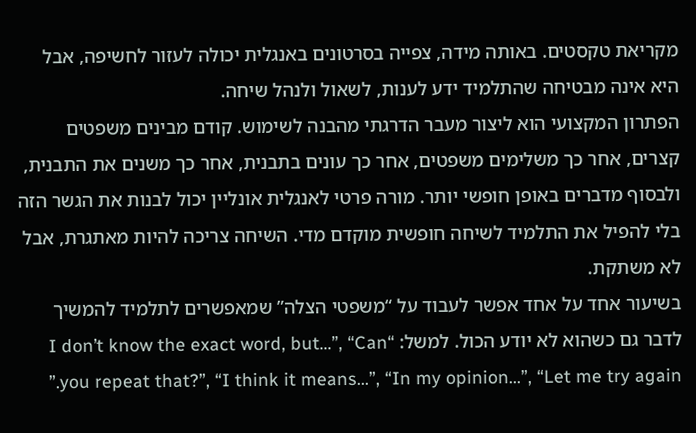מקריאת טקסטים. באותה מידה, צפייה בסרטונים באנגלית יכולה לעזור לחשיפה, אבל היא אינה מבטיחה שהתלמיד ידע לענות, לשאול ולנהל שיחה.
הפתרון המקצועי הוא ליצור מעבר הדרגתי מהבנה לשימוש. קודם מבינים משפטים קצרים, אחר כך משלימים משפטים, אחר כך עונים בתבנית, אחר כך משנים את התבנית, ולבסוף מדברים באופן חופשי יותר. מורה פרטי לאנגלית אונליין יכול לבנות את הגשר הזה בלי להפיל את התלמיד לשיחה חופשית מוקדם מדי. השיחה צריכה להיות מאתגרת, אבל לא משתקת.
בשיעור אחד על אחד אפשר לעבוד על “משפטי הצלה” שמאפשרים לתלמיד להמשיך לדבר גם כשהוא לא יודע הכול. למשל: “I don’t know the exact word, but…”, “Can you repeat that?”, “I think it means…”, “In my opinion…”, “Let me try again.”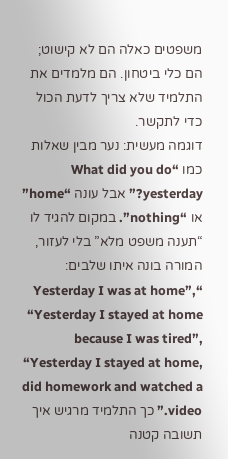משפטים כאלה הם לא קישוט; הם כלי ביטחון. הם מלמדים את התלמיד שלא צריך לדעת הכול כדי לתקשר.
דוגמה מעשית: נער מבין שאלות כמו “What did you do yesterday?” אבל עונה “home” או “nothing”. במקום להגיד לו “תענה משפט מלא” בלי לעזור, המורה בונה איתו שלבים: “Yesterday I was at home”, “Yesterday I stayed at home because I was tired”, “Yesterday I stayed at home, did homework and watched a video.” כך התלמיד מרגיש איך תשובה קטנה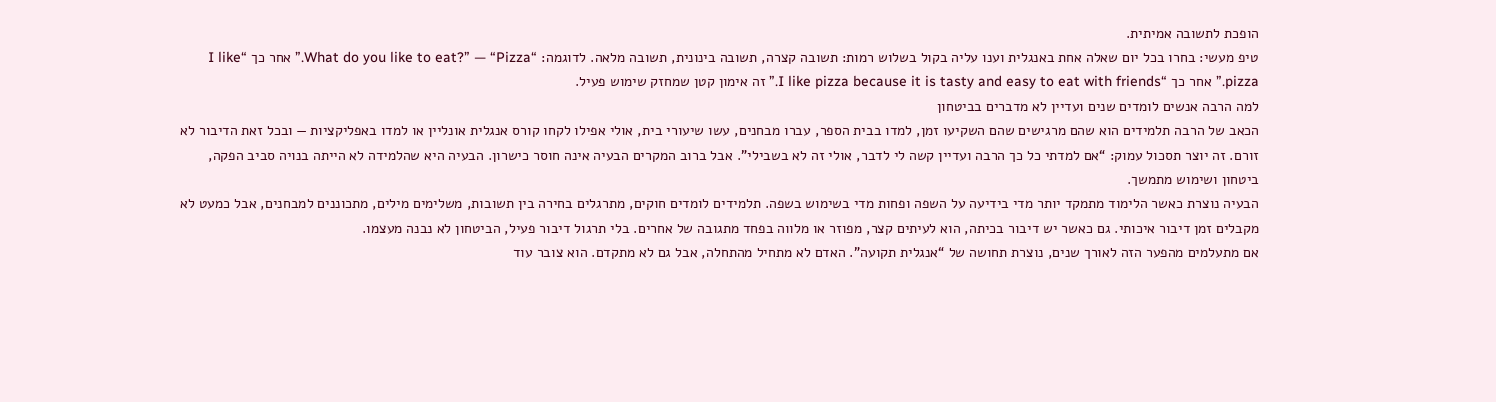הופכת לתשובה אמיתית.
טיפ מעשי: בחרו בכל יום שאלה אחת באנגלית וענו עליה בקול בשלוש רמות: תשובה קצרה, תשובה בינונית, תשובה מלאה. לדוגמה: “What do you like to eat?” — “Pizza.” אחר כך “I like pizza.” אחר כך “I like pizza because it is tasty and easy to eat with friends.” זה אימון קטן שמחזק שימוש פעיל.
למה הרבה אנשים לומדים שנים ועדיין לא מדברים בביטחון
הכאב של הרבה תלמידים הוא שהם מרגישים שהם השקיעו זמן, למדו בבית הספר, עברו מבחנים, עשו שיעורי בית, אולי אפילו לקחו קורס אנגלית אונליין או למדו באפליקציות — ובכל זאת הדיבור לא זורם. זה יוצר תסכול עמוק: “אם למדתי כל כך הרבה ועדיין קשה לי לדבר, אולי זה לא בשבילי”. אבל ברוב המקרים הבעיה אינה חוסר כישרון. הבעיה היא שהלמידה לא הייתה בנויה סביב הפקה, ביטחון ושימוש מתמשך.
הבעיה נוצרת כאשר הלימוד מתמקד יותר מדי בידיעה על השפה ופחות מדי בשימוש בשפה. תלמידים לומדים חוקים, מתרגלים בחירה בין תשובות, משלימים מילים, מתכוננים למבחנים, אבל כמעט לא מקבלים זמן דיבור איכותי. גם כאשר יש דיבור בכיתה, הוא לעיתים קצר, מפוזר או מלווה בפחד מתגובה של אחרים. בלי תרגול דיבור פעיל, הביטחון לא נבנה מעצמו.
אם מתעלמים מהפער הזה לאורך שנים, נוצרת תחושה של “אנגלית תקועה”. האדם לא מתחיל מהתחלה, אבל גם לא מתקדם. הוא צובר עוד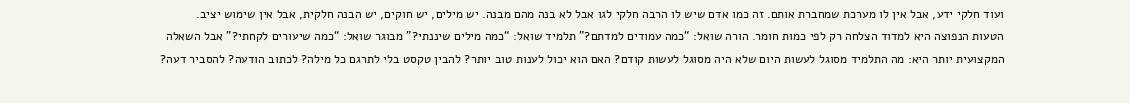ועוד חלקי ידע, אבל אין לו מערכת שמחברת אותם. זה כמו אדם שיש לו הרבה חלקי לגו אבל לא בנה מהם מבנה. יש מילים, יש חוקים, יש הבנה חלקית, אבל אין שימוש יציב.
הטעות הנפוצה היא למדוד הצלחה רק לפי כמות חומר. הורה שואל: “כמה עמודים למדתם?” תלמיד שואל: “כמה מילים שיננתי?” מבוגר שואל: “כמה שיעורים לקחתי?” אבל השאלה המקצועית יותר היא: מה התלמיד מסוגל לעשות היום שלא היה מסוגל לעשות קודם? האם הוא יכול לענות טוב יותר? להבין טקסט בלי לתרגם כל מילה? לכתוב הודעה? להסביר דעה?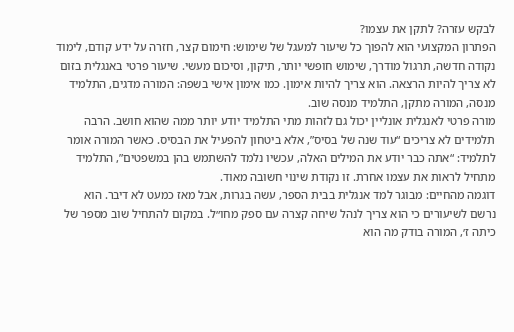לבקש עזרה? לתקן את עצמו?
הפתרון המקצועי הוא להפוך כל שיעור למעגל של שימוש: חימום קצר, חזרה על ידע קודם, לימוד נקודה חדשה, תרגול מודרך, שימוש חופשי יותר, תיקון, וסיכום מעשי. שיעור פרטי באנגלית בזום לא צריך להיות הרצאה. הוא צריך להיות אימון. כמו אימון אישי בשפה: המורה מדגים, התלמיד מנסה, המורה מתקן, התלמיד מנסה שוב.
מורה פרטי לאנגלית אונליין יכול גם לזהות מתי התלמיד יודע יותר ממה שהוא חושב. הרבה תלמידים לא צריכים “עוד שנה של בסיס”, אלא ביטחון להפעיל את הבסיס. כאשר המורה אומר לתלמיד: “אתה כבר יודע את המילים האלה, עכשיו נלמד להשתמש בהן במשפטים”, התלמיד מתחיל לראות את עצמו אחרת. זו נקודת שינוי חשובה מאוד.
דוגמה מהחיים: מבוגר למד אנגלית בבית הספר, עשה בגרות, אבל מאז כמעט לא דיבר. הוא נרשם לשיעורים כי הוא צריך לנהל שיחה קצרה עם ספק מחו״ל. במקום להתחיל שוב מספר של כיתה ז׳, המורה בודק מה הוא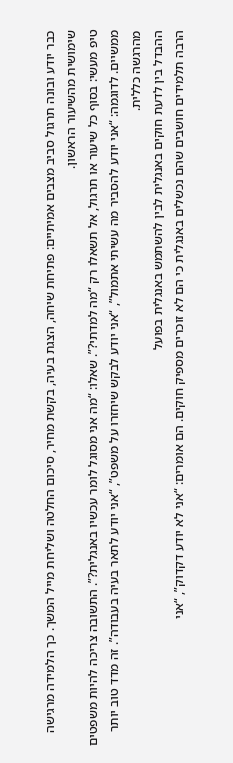כבר יודע ובונה תרגול סביב מצבים אמיתיים: פתיחת שיחה, הצגת בעיה, בקשת מחיר, סיכום החלטה ושליחת מייל המשך. כך הלמידה מרגישה שימושית מהשיעור הראשון.
טיפ מעשי: בסוף כל שיעור או תרגול, אל תשאלו רק “מה למדתי?”. שאלו: “מה אני מסוגל לומר עכשיו באנגלית?”. התשובה צריכה להיות משפטים ממשיים. לדוגמה: “אני יודע להסביר מה עשיתי אתמול”, “אני יודע לבקש שיחזרו על משפט”, “אני יודע לתאר בעיה בעבודה”. זה מדד טוב יותר מהרגשה כללית.
ההבדל בין לדעת חוקים באנגלית לבין להשתמש באנגלית בפועל
הרבה תלמידים חושבים שהם נכשלים באנגלית כי הם לא זוכרים מספיק חוקים. הם אומרים: “אני לא יודע דקדוק”, “אני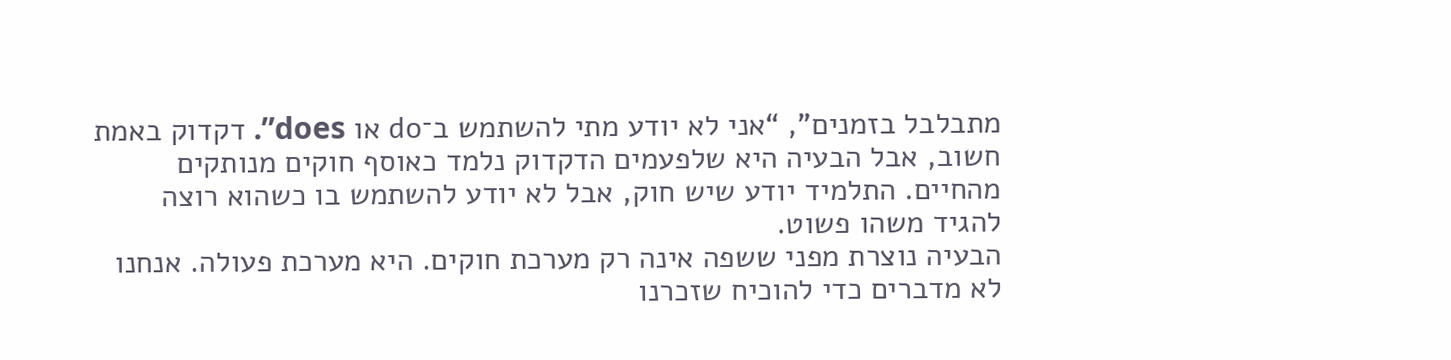מתבלבל בזמנים”, “אני לא יודע מתי להשתמש ב־do או does”. דקדוק באמת חשוב, אבל הבעיה היא שלפעמים הדקדוק נלמד כאוסף חוקים מנותקים מהחיים. התלמיד יודע שיש חוק, אבל לא יודע להשתמש בו כשהוא רוצה להגיד משהו פשוט.
הבעיה נוצרת מפני ששפה אינה רק מערכת חוקים. היא מערכת פעולה. אנחנו לא מדברים כדי להוכיח שזכרנו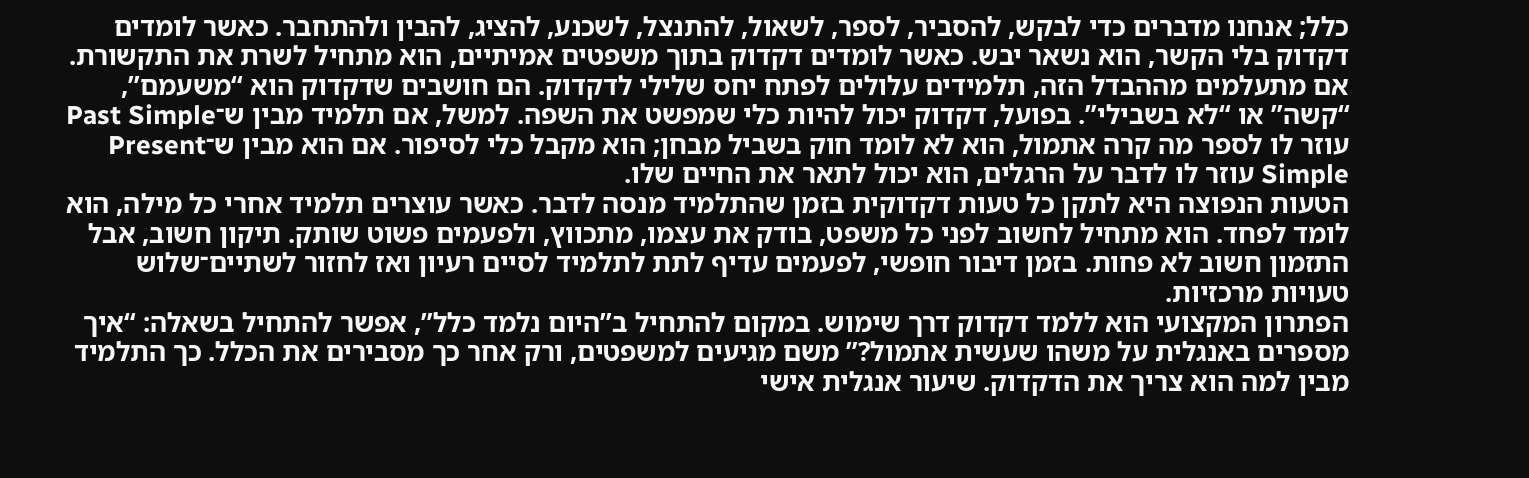כלל; אנחנו מדברים כדי לבקש, להסביר, לספר, לשאול, להתנצל, לשכנע, להציג, להבין ולהתחבר. כאשר לומדים דקדוק בלי הקשר, הוא נשאר יבש. כאשר לומדים דקדוק בתוך משפטים אמיתיים, הוא מתחיל לשרת את התקשורת.
אם מתעלמים מההבדל הזה, תלמידים עלולים לפתח יחס שלילי לדקדוק. הם חושבים שדקדוק הוא “משעמם”, “קשה” או “לא בשבילי”. בפועל, דקדוק יכול להיות כלי שמפשט את השפה. למשל, אם תלמיד מבין ש־Past Simple עוזר לו לספר מה קרה אתמול, הוא לא לומד חוק בשביל מבחן; הוא מקבל כלי לסיפור. אם הוא מבין ש־Present Simple עוזר לו לדבר על הרגלים, הוא יכול לתאר את החיים שלו.
הטעות הנפוצה היא לתקן כל טעות דקדוקית בזמן שהתלמיד מנסה לדבר. כאשר עוצרים תלמיד אחרי כל מילה, הוא לומד לפחד. הוא מתחיל לחשוב לפני כל משפט, בודק את עצמו, מתכווץ, ולפעמים פשוט שותק. תיקון חשוב, אבל התזמון חשוב לא פחות. בזמן דיבור חופשי, לפעמים עדיף לתת לתלמיד לסיים רעיון ואז לחזור לשתיים־שלוש טעויות מרכזיות.
הפתרון המקצועי הוא ללמד דקדוק דרך שימוש. במקום להתחיל ב”היום נלמד כלל”, אפשר להתחיל בשאלה: “איך מספרים באנגלית על משהו שעשית אתמול?” משם מגיעים למשפטים, ורק אחר כך מסבירים את הכלל. כך התלמיד מבין למה הוא צריך את הדקדוק. שיעור אנגלית אישי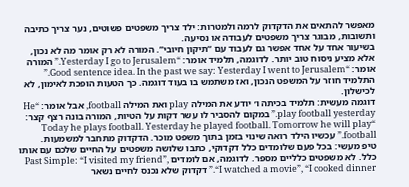מאפשר להתאים את הדקדוק לרמה ולמטרות: ילד צריך משפטים פשוטים, נער צריך כתיבה ותשובות, מבוגר צריך משפטים לעבודה או נסיעה.
בשיעור אחד על אחד אפשר גם לעבוד עם “תיקון חיובי”. המורה לא רק אומר מה לא נכון, אלא מציע ניסוח טוב יותר. לדוגמה, תלמיד אומר: “Yesterday I go to Jerusalem.” המורה אומר: “Good sentence idea. In the past we say: Yesterday I went to Jerusalem.” התלמיד חוזר על המשפט הנכון, ואז משתמש בו בעוד דוגמה. כך הטעות הופכת לאימון, לא לכישלון.
דוגמה מעשית: תלמיד בכיתה ו׳ יודע את המילה play ואת המילה football, אבל אומר: “He play football yesterday.” במקום להסביר לו עשר דקות על הטיות, המורה בונה רצף קצר: “Today he plays football. Yesterday he played football. Tomorrow he will play football.” עכשיו הילד רואה שינוי בזמן בתוך משפט מוכר. הדקדוק מתחבר למשמעות.
טיפ מעשי: בכל פעם שלומדים כלל דקדוקי, כתבו שלושה משפטים על החיים שלכם עם אותו כלל. לא משפטים כלליים מספר. לדוגמה, אם לומדים Past Simple: “I visited my friend”, “I watched a movie”, “I cooked dinner.” דקדוק שלא נכנס לחיים נשאר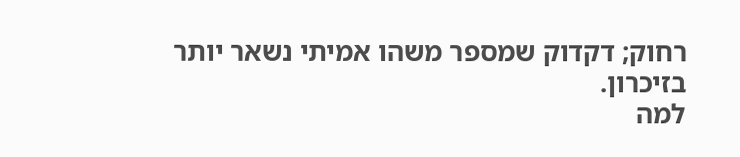רחוק; דקדוק שמספר משהו אמיתי נשאר יותר בזיכרון.
למה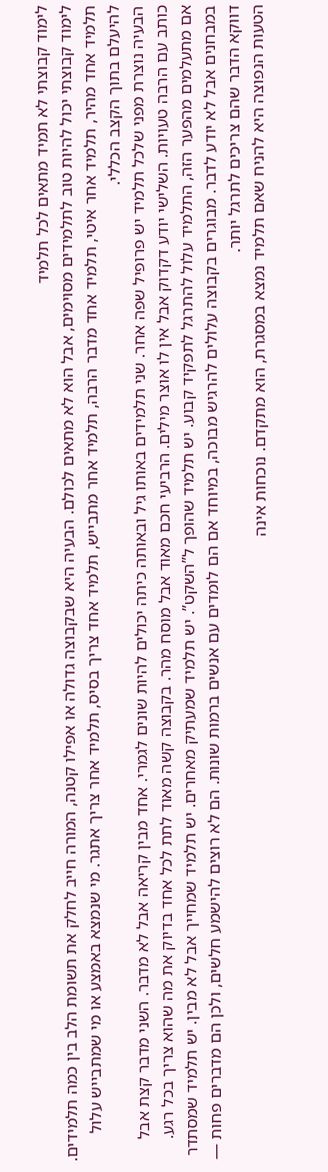לימוד קבוצתי לא תמיד מתאים לכל תלמיד
לימוד קבוצתי יכול להיות טוב לתלמידים מסוימים, אבל הוא לא מתאים לכולם. הבעיה היא שבקבוצה גדולה או אפילו קטנה, המורה חייב לחלק את תשומת הלב בין כמה תלמידים. תלמיד אחד מהיר, תלמיד אחר איטי, תלמיד אחד מדבר הרבה, תלמיד אחר מתבייש, תלמיד אחד צריך בסיס, תלמיד אחר צריך אתגר. מי שנמצא באמצע או מי שמתבייש עלול להיעלם בתוך הקצב הכללי.
הבעיה נוצרת מפני שלכל תלמיד יש פרופיל שפה אחר. שני תלמידים באותו גיל ובאותה כיתה יכולים להיות שונים לגמרי. אחד מבין קריאה אבל לא מדבר. השני מדבר קצת אבל כותב עם הרבה טעויות. השלישי יודע דקדוק אבל אין לו אוצר מילים. הרביעי חכם מאוד אבל מוסח מהר. בקבוצה קשה מאוד לתת לכל אחד בדיוק את מה שהוא צריך בכל רגע.
אם מתעלמים מהפער הזה, התלמיד עלול להתרגל לתפקיד קבוע. יש תלמיד שהופך ל”השקט”. יש תלמיד שמעתיק מאחרים. יש תלמיד שמחייך אבל לא מבין. יש תלמיד שמסתדר במבחנים אבל לא יודע לדבר. מבוגרים בקבוצה עלולים להרגיש מבוכה, במיוחד אם הם לומדים עם אנשים ברמות שונות. הם לא רוצים להישמע חלשים, ולכן הם מדברים פחות — דווקא הדבר שהם צריכים לתרגל יותר.
הטעות הנפוצה היא להניח שאם תלמיד נמצא במסגרת, הוא מתקדם. נוכחות אינה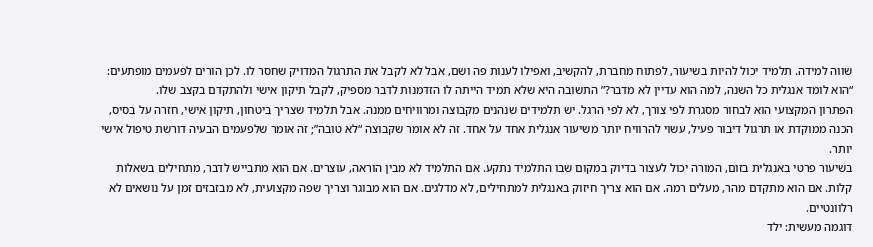שווה למידה. תלמיד יכול להיות בשיעור, לפתוח מחברת, להקשיב, ואפילו לענות פה ושם, אבל לא לקבל את התרגול המדויק שחסר לו. לכן הורים לפעמים מופתעים: “הוא לומד אנגלית כל השנה, למה הוא עדיין לא מדבר?” התשובה היא שלא תמיד הייתה לו הזדמנות לדבר מספיק, לקבל תיקון אישי ולהתקדם בקצב שלו.
הפתרון המקצועי הוא לבחור מסגרת לפי צורך, לא לפי הרגל. יש תלמידים שנהנים מקבוצה ומרוויחים ממנה. אבל תלמיד שצריך ביטחון, תיקון אישי, חזרה על בסיס, הכנה ממוקדת או תרגול דיבור פעיל, עשוי להרוויח יותר משיעור אנגלית אחד על אחד. זה לא אומר שקבוצה “לא טובה”; זה אומר שלפעמים הבעיה דורשת טיפול אישי יותר.
בשיעור פרטי באנגלית בזום, המורה יכול לעצור בדיוק במקום שבו התלמיד נתקע. אם התלמיד לא מבין הוראה, עוצרים. אם הוא מתבייש לדבר, מתחילים בשאלות קלות. אם הוא מתקדם מהר, מעלים רמה. אם הוא צריך חיזוק באנגלית למתחילים, לא מדלגים. אם הוא מבוגר וצריך שפה מקצועית, לא מבזבזים זמן על נושאים לא רלוונטיים.
דוגמה מעשית: ילד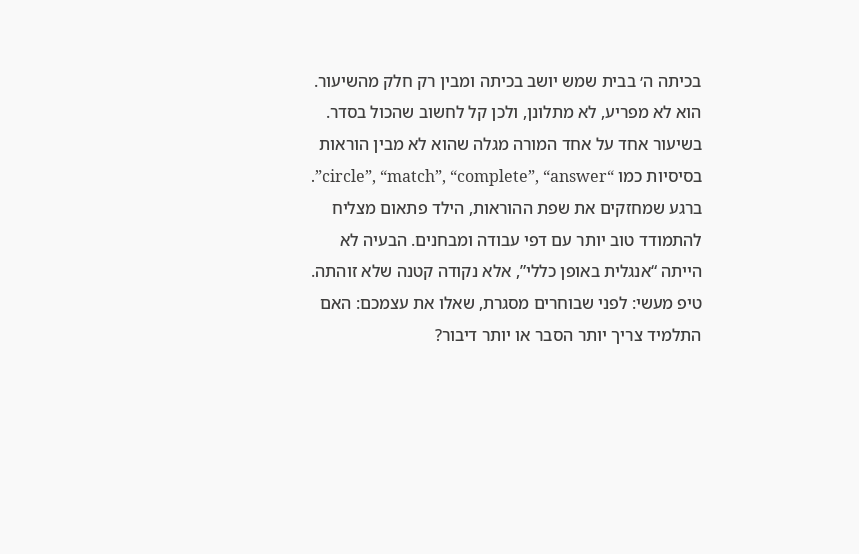בכיתה ה׳ בבית שמש יושב בכיתה ומבין רק חלק מהשיעור. הוא לא מפריע, לא מתלונן, ולכן קל לחשוב שהכול בסדר. בשיעור אחד על אחד המורה מגלה שהוא לא מבין הוראות בסיסיות כמו “circle”, “match”, “complete”, “answer”. ברגע שמחזקים את שפת ההוראות, הילד פתאום מצליח להתמודד טוב יותר עם דפי עבודה ומבחנים. הבעיה לא הייתה “אנגלית באופן כללי”, אלא נקודה קטנה שלא זוהתה.
טיפ מעשי: לפני שבוחרים מסגרת, שאלו את עצמכם: האם התלמיד צריך יותר הסבר או יותר דיבור?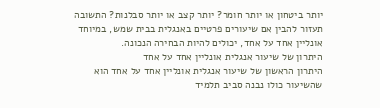יותר ביטחון או יותר חומר? יותר קצב או יותר סבלנות? התשובה תעזור להבין אם שיעורים פרטיים באנגלית בבית שמש, במיוחד אונליין אחד על אחד, יכולים להיות הבחירה הנכונה.
היתרון של שיעור אנגלית אונליין אחד על אחד
היתרון הראשון של שיעור אנגלית אונליין אחד על אחד הוא שהשיעור כולו נבנה סביב תלמיד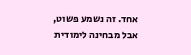אחד. זה נשמע פשוט, אבל מבחינה לימודית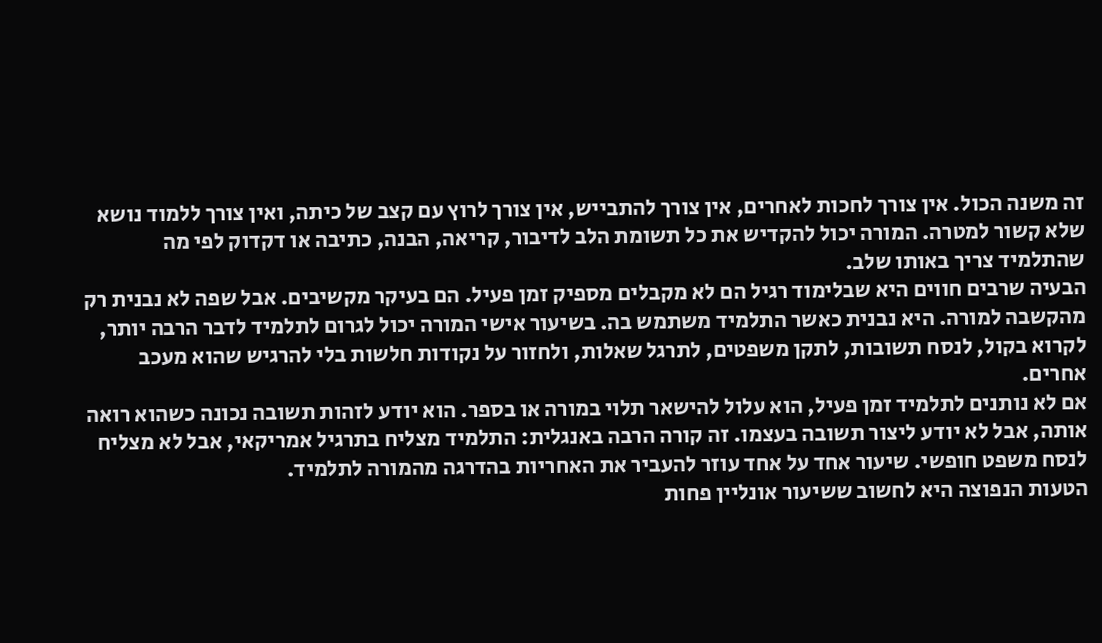זה משנה הכול. אין צורך לחכות לאחרים, אין צורך להתבייש, אין צורך לרוץ עם קצב של כיתה, ואין צורך ללמוד נושא שלא קשור למטרה. המורה יכול להקדיש את כל תשומת הלב לדיבור, קריאה, הבנה, כתיבה או דקדוק לפי מה שהתלמיד צריך באותו שלב.
הבעיה שרבים חווים היא שבלימוד רגיל הם לא מקבלים מספיק זמן פעיל. הם בעיקר מקשיבים. אבל שפה לא נבנית רק מהקשבה למורה. היא נבנית כאשר התלמיד משתמש בה. בשיעור אישי המורה יכול לגרום לתלמיד לדבר הרבה יותר, לקרוא בקול, לנסח תשובות, לתקן משפטים, לתרגל שאלות, ולחזור על נקודות חלשות בלי להרגיש שהוא מעכב אחרים.
אם לא נותנים לתלמיד זמן פעיל, הוא עלול להישאר תלוי במורה או בספר. הוא יודע לזהות תשובה נכונה כשהוא רואה אותה, אבל לא יודע ליצור תשובה בעצמו. זה קורה הרבה באנגלית: התלמיד מצליח בתרגיל אמריקאי, אבל לא מצליח לנסח משפט חופשי. שיעור אחד על אחד עוזר להעביר את האחריות בהדרגה מהמורה לתלמיד.
הטעות הנפוצה היא לחשוב ששיעור אונליין פחות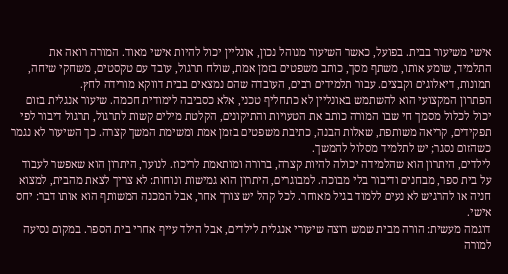אישי משיעור בבית. בפועל, כאשר השיעור מנוהל נכון, אונליין יכול להיות אישי מאוד. המורה רואה את התלמיד, שומע אותו, משתף מסך, כותב משפטים בזמן אמת, שולח תרגול, עובד עם טקסטים, משחקי שיחה, תמונות, דיאלוגים וקבצים. עבור תלמידים רבים, העובדה שהם נמצאים בבית דווקא מורידה לחץ.
הפתרון המקצועי הוא להשתמש באונליין לא כתחליף טכני, אלא כסביבה לימודית חכמה. שיעור אנגלית בזום יכול לכלול מסמך חי שבו המורה כותב את הטעויות והתיקונים, הקלטת מילים קשות לתרגול, תרגול דיבור לפי תפקידים, קריאה משותפת, שאלות הבנה, כתיבת משפטים בזמן אמת ומשימת המשך קצרה. כך השיעור לא נגמר כשהזום נסגר; יש לתלמיד מסלול להמשך.
לילדים, היתרון הוא שהלמידה יכולה להיות קצרה, ברורה ומותאמת לריכוז. לנוער, היתרון הוא שאפשר לעבוד על בית ספר, מבחנים ודיבור בלי מבוכה. למבוגרים, היתרון הוא גמישות ונוחות: לא צריך לצאת מהבית, למצוא חניה או להרגיש לא נעים ללמוד בגיל מאוחר. לכל קהל יש צורך אחר, אבל המכנה המשותף הוא אותו דבר: יחס אישי.
דוגמה מעשית: הורה מבית שמש רוצה שיעורי אנגלית לילדים, אבל הילד עייף אחרי בית הספר. במקום נסיעה למורה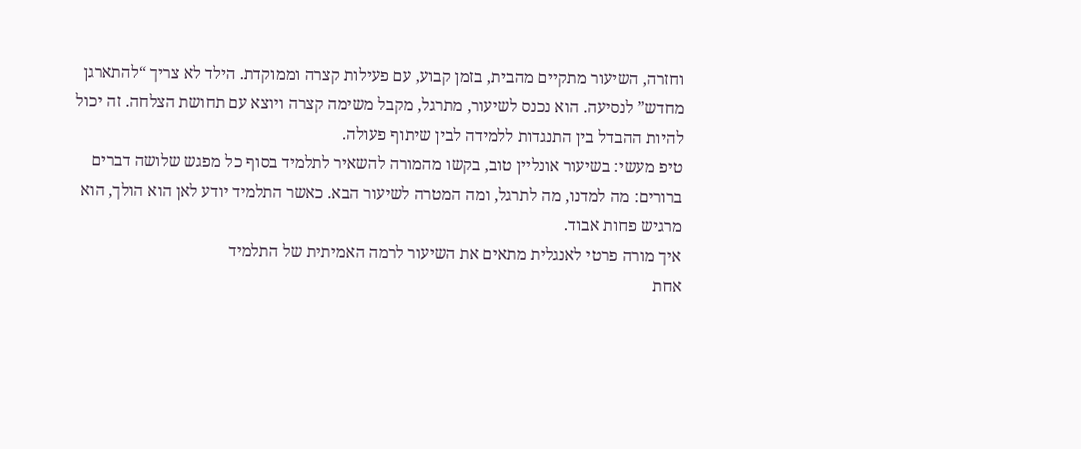וחזרה, השיעור מתקיים מהבית, בזמן קבוע, עם פעילות קצרה וממוקדת. הילד לא צריך “להתארגן מחדש” לנסיעה. הוא נכנס לשיעור, מתרגל, מקבל משימה קצרה ויוצא עם תחושת הצלחה. זה יכול להיות ההבדל בין התנגדות ללמידה לבין שיתוף פעולה.
טיפ מעשי: בשיעור אונליין טוב, בקשו מהמורה להשאיר לתלמיד בסוף כל מפגש שלושה דברים ברורים: מה למדנו, מה לתרגל, ומה המטרה לשיעור הבא. כאשר התלמיד יודע לאן הוא הולך, הוא מרגיש פחות אבוד.
איך מורה פרטי לאנגלית מתאים את השיעור לרמה האמיתית של התלמיד
אחת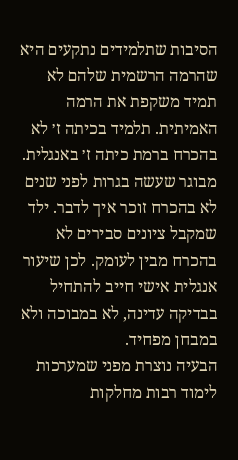הסיבות שתלמידים נתקעים היא שהרמה הרשמית שלהם לא תמיד משקפת את הרמה האמיתית. תלמיד בכיתה ז׳ לא בהכרח ברמת כיתה ז׳ באנגלית. מבוגר שעשה בגרות לפני שנים לא בהכרח זוכר איך לדבר. ילד שמקבל ציונים סבירים לא בהכרח מבין לעומק. לכן שיעור אנגלית אישי חייב להתחיל בבדיקה עדינה, לא במבוכה ולא במבחן מפחיד.
הבעיה נוצרת מפני שמערכות לימוד רבות מחלקות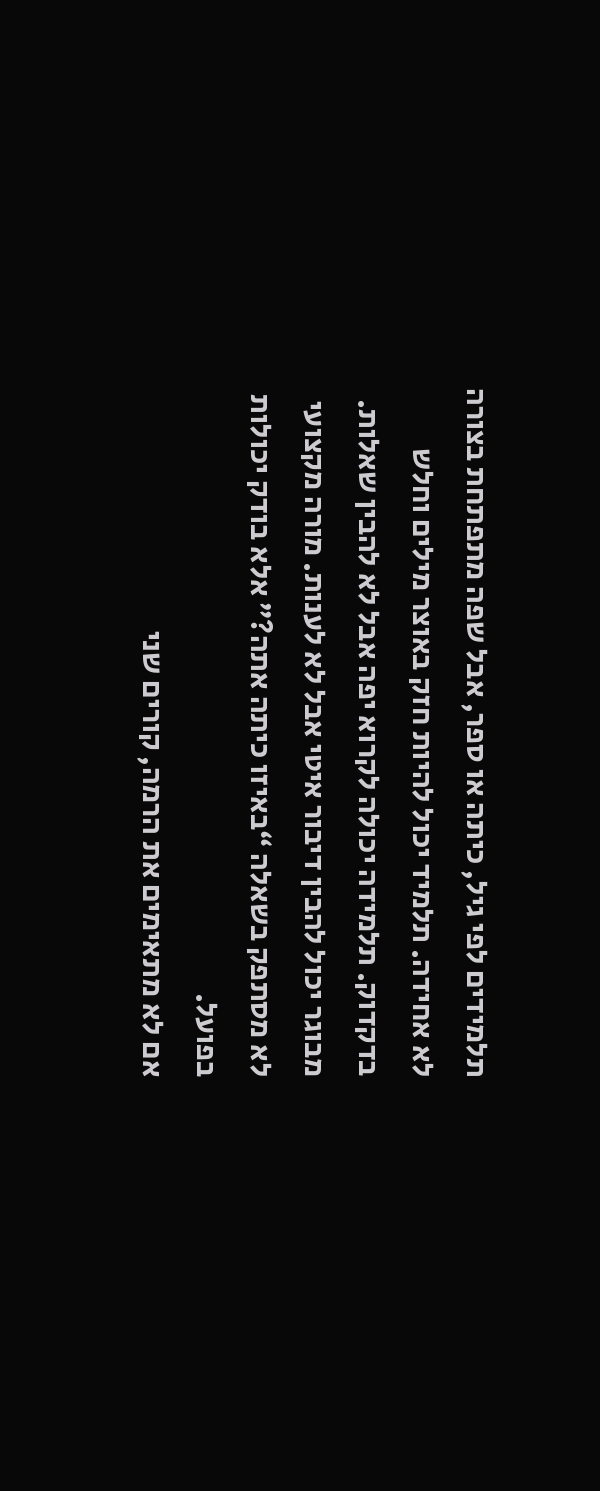תלמידים לפי גיל, כיתה או ספר, אבל שפה מתפתחת בצורה לא אחידה. תלמיד יכול להיות חזק באוצר מילים וחלש בדקדוק. תלמידה יכולה לקרוא יפה אבל לא להבין שאלות. מבוגר יכול להבין דיבור איטי אבל לא לענות. מורה מקצועי לא מסתפק בשאלה “באיזו כיתה אתה?” אלא בודק יכולות בפועל.
אם לא מתאימים את הרמה, קורים שני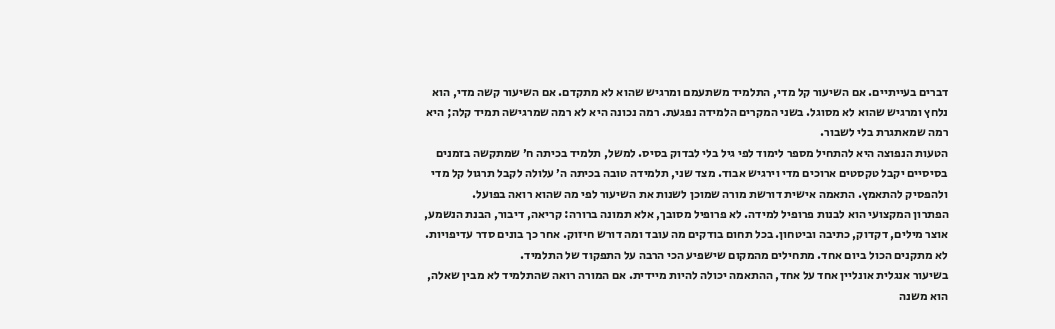דברים בעייתיים. אם השיעור קל מדי, התלמיד משתעמם ומרגיש שהוא לא מתקדם. אם השיעור קשה מדי, הוא נלחץ ומרגיש שהוא לא מסוגל. בשני המקרים הלמידה נפגעת. רמה נכונה היא לא רמה שמרגישה תמיד קלה; היא רמה שמאתגרת בלי לשבור.
הטעות הנפוצה היא להתחיל מספר לימוד לפי גיל בלי לבדוק בסיס. למשל, תלמיד בכיתה ח׳ שמתקשה בזמנים בסיסיים יקבל טקסטים ארוכים מדי וירגיש אבוד. מצד שני, תלמידה טובה בכיתה ה׳ עלולה לקבל תרגול קל מדי ולהפסיק להתאמץ. התאמה אישית דורשת מורה שמוכן לשנות את השיעור לפי מה שהוא רואה בפועל.
הפתרון המקצועי הוא לבנות פרופיל למידה. לא פרופיל מסובך, אלא תמונה ברורה: קריאה, דיבור, הבנת הנשמע, אוצר מילים, דקדוק, כתיבה וביטחון. בכל תחום בודקים מה עובד ומה דורש חיזוק. אחר כך בונים סדר עדיפויות. לא מתקנים הכול ביום אחד. מתחילים מהמקום שישפיע הכי הרבה על התפקוד של התלמיד.
בשיעור אנגלית אונליין אחד על אחד, ההתאמה יכולה להיות מיידית. אם המורה רואה שהתלמיד לא מבין שאלה, הוא משנה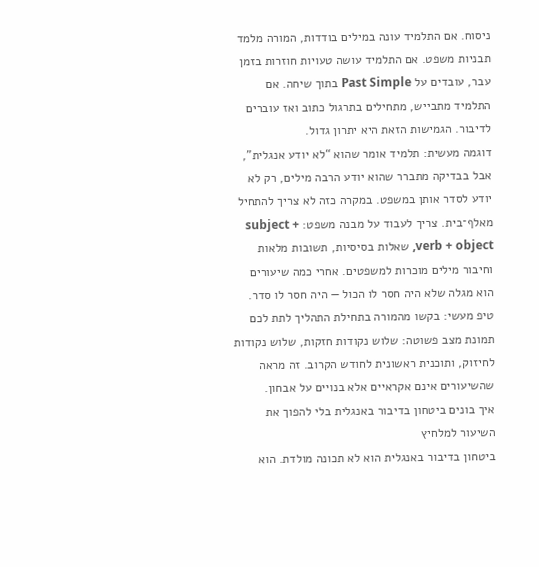ניסוח. אם התלמיד עונה במילים בודדות, המורה מלמד תבניות משפט. אם התלמיד עושה טעויות חוזרות בזמן עבר, עובדים על Past Simple בתוך שיחה. אם התלמיד מתבייש, מתחילים בתרגול כתוב ואז עוברים לדיבור. הגמישות הזאת היא יתרון גדול.
דוגמה מעשית: תלמיד אומר שהוא “לא יודע אנגלית”, אבל בבדיקה מתברר שהוא יודע הרבה מילים, רק לא יודע לסדר אותן במשפט. במקרה כזה לא צריך להתחיל מאלף־בית. צריך לעבוד על מבנה משפט: subject + verb + object, שאלות בסיסיות, תשובות מלאות וחיבור מילים מוכרות למשפטים. אחרי כמה שיעורים הוא מגלה שלא היה חסר לו הכול — היה חסר לו סדר.
טיפ מעשי: בקשו מהמורה בתחילת התהליך לתת לכם תמונת מצב פשוטה: שלוש נקודות חזקות, שלוש נקודות לחיזוק, ותוכנית ראשונית לחודש הקרוב. זה מראה שהשיעורים אינם אקראיים אלא בנויים על אבחון.
איך בונים ביטחון בדיבור באנגלית בלי להפוך את השיעור למלחיץ
ביטחון בדיבור באנגלית הוא לא תכונה מולדת. הוא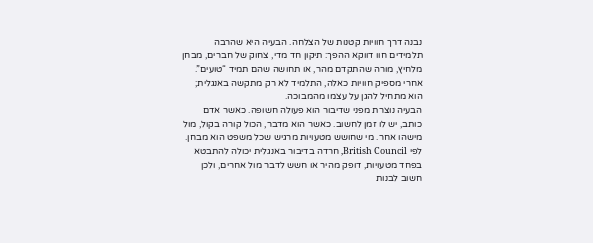נבנה דרך חוויות קטנות של הצלחה. הבעיה היא שהרבה תלמידים חוו דווקא ההפך: תיקון חד מדי, צחוק של חברים, מבחן מלחיץ, מורה שהתקדם מהר, או תחושה שהם תמיד “טועים”. אחרי מספיק חוויות כאלה, התלמיד לא רק מתקשה באנגלית; הוא מתחיל להגן על עצמו מהמבוכה.
הבעיה נוצרת מפני שדיבור הוא פעולה חשופה. כאשר אדם כותב, יש לו זמן לחשוב. כאשר הוא מדבר, הכול קורה בקול, מול מישהו אחר. מי שחושש מטעויות מרגיש שכל משפט הוא מבחן. לפי British Council, חרדה בדיבור באנגלית יכולה להתבטא בפחד מטעויות, דופק מהיר או חשש לדבר מול אחרים, ולכן חשוב לבנות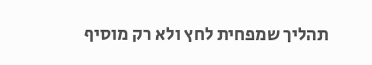תהליך שמפחית לחץ ולא רק מוסיף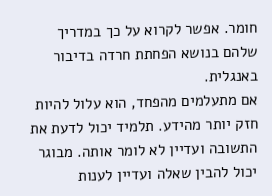חומר. אפשר לקרוא על כך במדריך שלהם בנושא הפחתת חרדה בדיבור באנגלית.
אם מתעלמים מהפחד, הוא עלול להיות חזק יותר מהידע. תלמיד יכול לדעת את התשובה ועדיין לא לומר אותה. מבוגר יכול להבין שאלה ועדיין לענות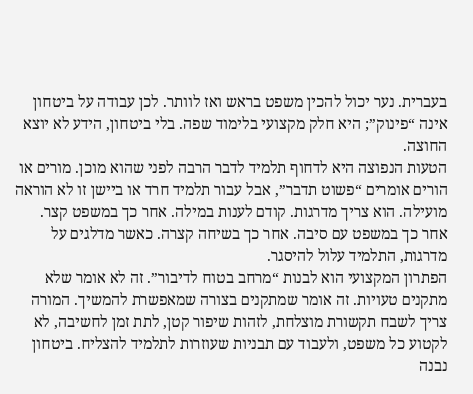בעברית. נער יכול להכין משפט בראש ואז לוותר. לכן עבודה על ביטחון אינה “פינוק”; היא חלק מקצועי בלימוד שפה. בלי ביטחון, הידע לא יוצא החוצה.
הטעות הנפוצה היא לדחוף תלמיד לדבר הרבה לפני שהוא מוכן. מורים או הורים אומרים “פשוט תדבר”, אבל עבור תלמיד חרד או ביישן זו לא הוראה מועילה. הוא צריך מדרגות. קודם לענות במילה. אחר כך במשפט קצר. אחר כך במשפט עם סיבה. אחר כך בשיחה קצרה. כאשר מדלגים על מדרגות, התלמיד עלול להיסגר.
הפתרון המקצועי הוא לבנות “מרחב בטוח לדיבור”. זה לא אומר שלא מתקנים טעויות. זה אומר שמתקנים בצורה שמאפשרת להמשיך. המורה צריך לשבח תקשורת מוצלחת, לזהות שיפור קטן, לתת זמן לחשיבה, לא לקטוע כל משפט, ולעבוד עם תבניות שעוזרות לתלמיד להצליח. ביטחון נבנה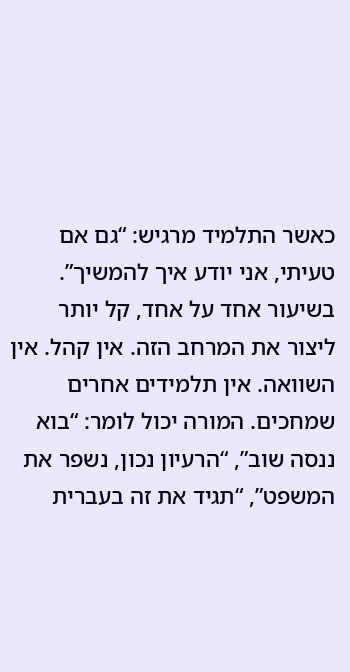כאשר התלמיד מרגיש: “גם אם טעיתי, אני יודע איך להמשיך”.
בשיעור אחד על אחד, קל יותר ליצור את המרחב הזה. אין קהל. אין השוואה. אין תלמידים אחרים שמחכים. המורה יכול לומר: “בוא ננסה שוב”, “הרעיון נכון, נשפר את המשפט”, “תגיד את זה בעברית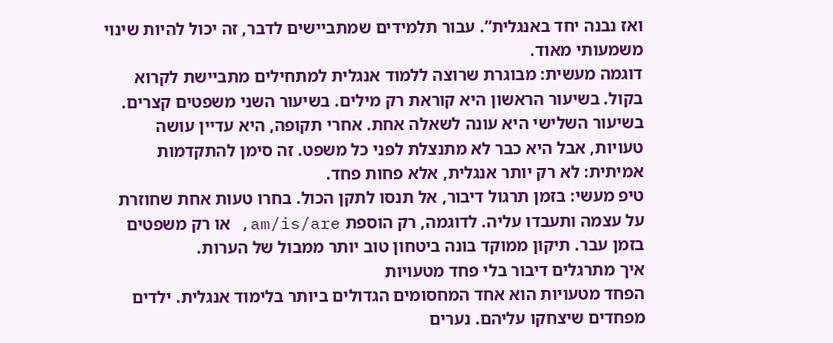ואז נבנה יחד באנגלית”. עבור תלמידים שמתביישים לדבר, זה יכול להיות שינוי משמעותי מאוד.
דוגמה מעשית: מבוגרת שרוצה ללמוד אנגלית למתחילים מתביישת לקרוא בקול. בשיעור הראשון היא קוראת רק מילים. בשיעור השני משפטים קצרים. בשיעור השלישי היא עונה לשאלה אחת. אחרי תקופה, היא עדיין עושה טעויות, אבל היא כבר לא מתנצלת לפני כל משפט. זה סימן להתקדמות אמיתית: לא רק יותר אנגלית, אלא פחות פחד.
טיפ מעשי: בזמן תרגול דיבור, אל תנסו לתקן הכול. בחרו טעות אחת שחוזרת על עצמה ותעבדו עליה. לדוגמה, רק הוספת am/is/are, או רק משפטים בזמן עבר. תיקון ממוקד בונה ביטחון טוב יותר ממבול של הערות.
איך מתרגלים דיבור בלי פחד מטעויות
הפחד מטעויות הוא אחד המחסומים הגדולים ביותר בלימוד אנגלית. ילדים מפחדים שיצחקו עליהם. נערים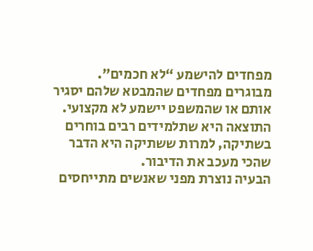מפחדים להישמע “לא חכמים”. מבוגרים מפחדים שהמבטא שלהם יסגיר אותם או שהמשפט יישמע לא מקצועי. התוצאה היא שתלמידים רבים בוחרים בשתיקה, למרות ששתיקה היא הדבר שהכי מעכב את הדיבור.
הבעיה נוצרת מפני שאנשים מתייחסים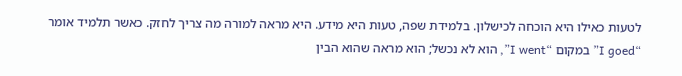לטעות כאילו היא הוכחה לכישלון. בלמידת שפה, טעות היא מידע. היא מראה למורה מה צריך לחזק. כאשר תלמיד אומר “I goed” במקום “I went”, הוא לא נכשל; הוא מראה שהוא הבין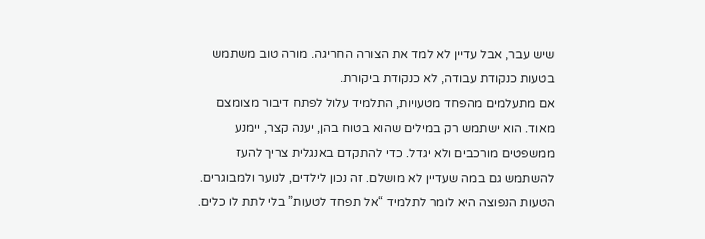שיש עבר, אבל עדיין לא למד את הצורה החריגה. מורה טוב משתמש בטעות כנקודת עבודה, לא כנקודת ביקורת.
אם מתעלמים מהפחד מטעויות, התלמיד עלול לפתח דיבור מצומצם מאוד. הוא ישתמש רק במילים שהוא בטוח בהן, יענה קצר, יימנע ממשפטים מורכבים ולא יגדל. כדי להתקדם באנגלית צריך להעז להשתמש גם במה שעדיין לא מושלם. זה נכון לילדים, לנוער ולמבוגרים.
הטעות הנפוצה היא לומר לתלמיד “אל תפחד לטעות” בלי לתת לו כלים.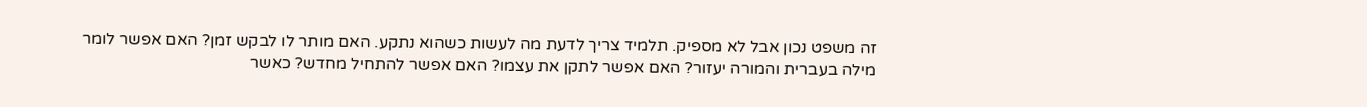זה משפט נכון אבל לא מספיק. תלמיד צריך לדעת מה לעשות כשהוא נתקע. האם מותר לו לבקש זמן? האם אפשר לומר מילה בעברית והמורה יעזור? האם אפשר לתקן את עצמו? האם אפשר להתחיל מחדש? כאשר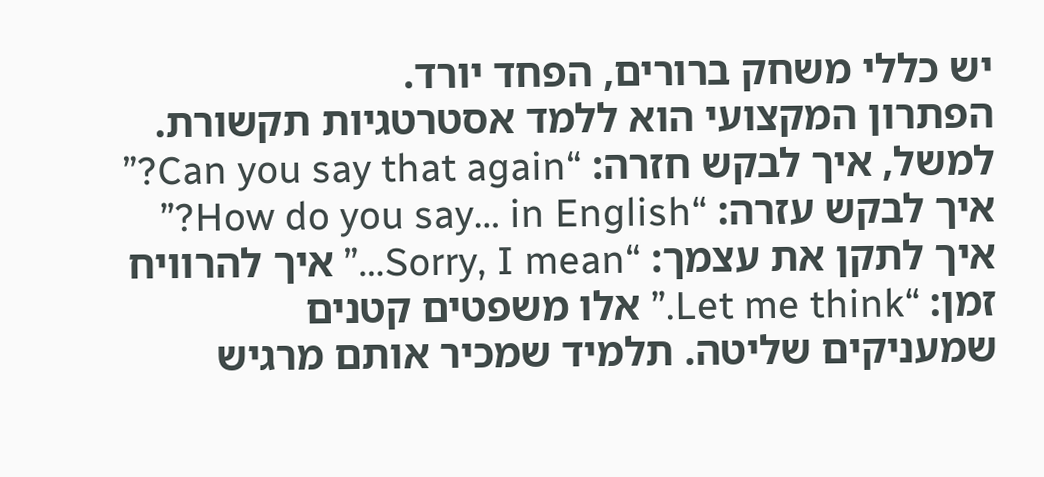יש כללי משחק ברורים, הפחד יורד.
הפתרון המקצועי הוא ללמד אסטרטגיות תקשורת. למשל, איך לבקש חזרה: “Can you say that again?” איך לבקש עזרה: “How do you say… in English?” איך לתקן את עצמך: “Sorry, I mean…” איך להרוויח זמן: “Let me think.” אלו משפטים קטנים שמעניקים שליטה. תלמיד שמכיר אותם מרגיש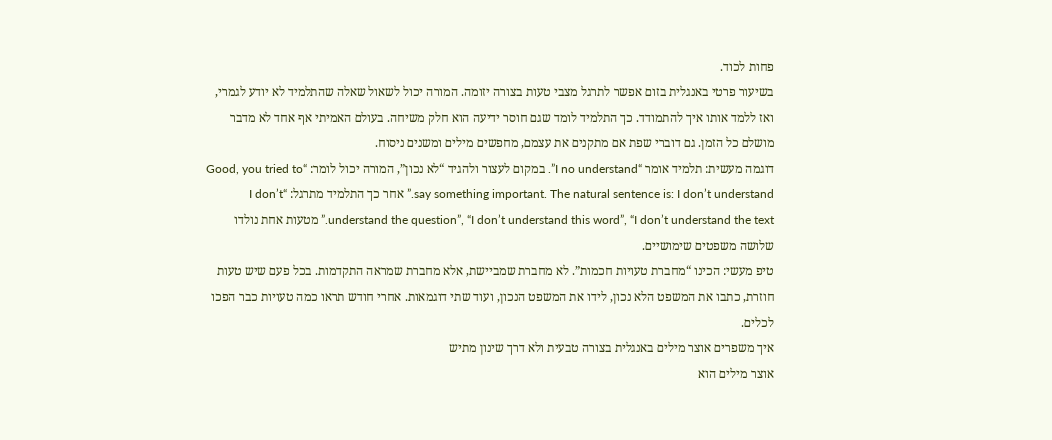פחות לכוד.
בשיעור פרטי באנגלית בזום אפשר לתרגל מצבי טעות בצורה יזומה. המורה יכול לשאול שאלה שהתלמיד לא יודע לגמרי, ואז ללמד אותו איך להתמודד. כך התלמיד לומד שגם חוסר ידיעה הוא חלק משיחה. בעולם האמיתי אף אחד לא מדבר מושלם כל הזמן. גם דוברי שפת אם מתקנים את עצמם, מחפשים מילים ומשנים ניסוח.
דוגמה מעשית: תלמיד אומר “I no understand”. במקום לעצור ולהגיד “לא נכון”, המורה יכול לומר: “Good, you tried to say something important. The natural sentence is: I don’t understand.” אחר כך התלמיד מתרגל: “I don’t understand the question”, “I don’t understand this word”, “I don’t understand the text.” מטעות אחת נולדו שלושה משפטים שימושיים.
טיפ מעשי: הכינו “מחברת טעויות חכמות”. לא מחברת שמביישת, אלא מחברת שמראה התקדמות. בכל פעם שיש טעות חוזרת, כתבו את המשפט הלא נכון, לידו את המשפט הנכון, ועוד שתי דוגמאות. אחרי חודש תראו כמה טעויות כבר הפכו לכלים.
איך משפרים אוצר מילים באנגלית בצורה טבעית ולא דרך שינון מתיש
אוצר מילים הוא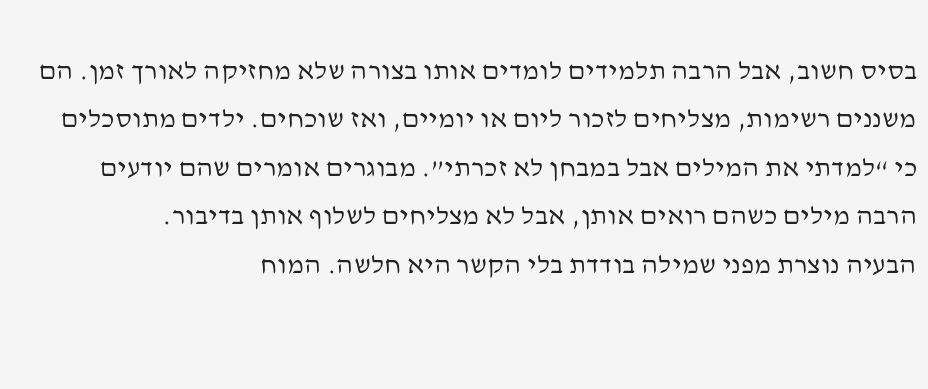בסיס חשוב, אבל הרבה תלמידים לומדים אותו בצורה שלא מחזיקה לאורך זמן. הם משננים רשימות, מצליחים לזכור ליום או יומיים, ואז שוכחים. ילדים מתוסכלים כי “למדתי את המילים אבל במבחן לא זכרתי”. מבוגרים אומרים שהם יודעים הרבה מילים כשהם רואים אותן, אבל לא מצליחים לשלוף אותן בדיבור.
הבעיה נוצרת מפני שמילה בודדת בלי הקשר היא חלשה. המוח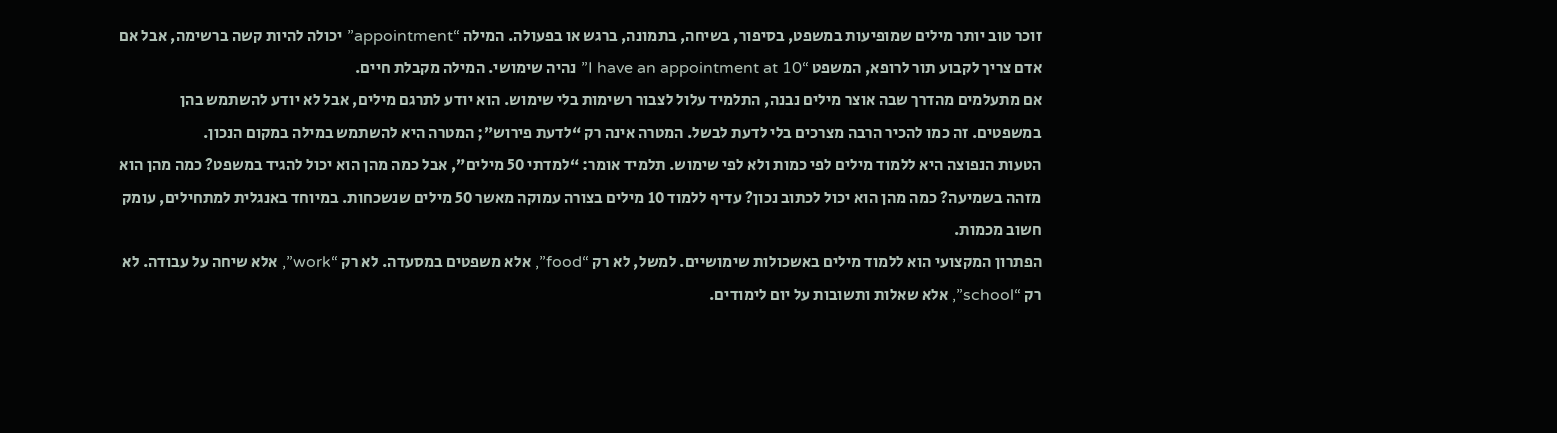זוכר טוב יותר מילים שמופיעות במשפט, בסיפור, בשיחה, בתמונה, ברגש או בפעולה. המילה “appointment” יכולה להיות קשה ברשימה, אבל אם אדם צריך לקבוע תור לרופא, המשפט “I have an appointment at 10” נהיה שימושי. המילה מקבלת חיים.
אם מתעלמים מהדרך שבה אוצר מילים נבנה, התלמיד עלול לצבור רשימות בלי שימוש. הוא יודע לתרגם מילים, אבל לא יודע להשתמש בהן במשפטים. זה כמו להכיר הרבה מצרכים בלי לדעת לבשל. המטרה אינה רק “לדעת פירוש”; המטרה היא להשתמש במילה במקום הנכון.
הטעות הנפוצה היא ללמוד מילים לפי כמות ולא לפי שימוש. תלמיד אומר: “למדתי 50 מילים”, אבל כמה מהן הוא יכול להגיד במשפט? כמה מהן הוא מזהה בשמיעה? כמה מהן הוא יכול לכתוב נכון? עדיף ללמוד 10 מילים בצורה עמוקה מאשר 50 מילים שנשכחות. במיוחד באנגלית למתחילים, עומק חשוב מכמות.
הפתרון המקצועי הוא ללמוד מילים באשכולות שימושיים. למשל, לא רק “food”, אלא משפטים במסעדה. לא רק “work”, אלא שיחה על עבודה. לא רק “school”, אלא שאלות ותשובות על יום לימודים.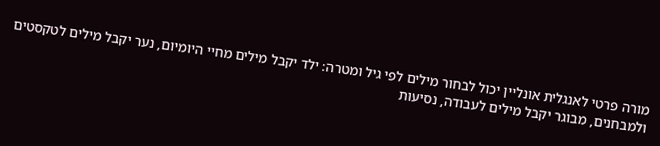מורה פרטי לאנגלית אונליין יכול לבחור מילים לפי גיל ומטרה: ילד יקבל מילים מחיי היומיום, נער יקבל מילים לטקסטים ולמבחנים, מבוגר יקבל מילים לעבודה, נסיעות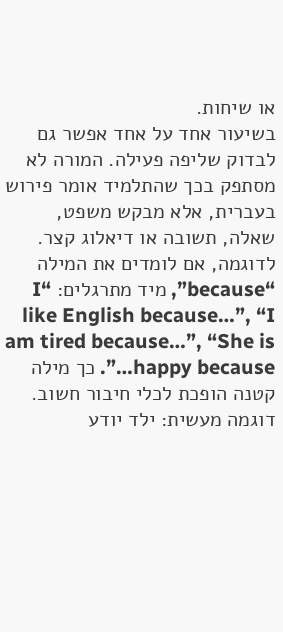או שיחות.
בשיעור אחד על אחד אפשר גם לבדוק שליפה פעילה. המורה לא מסתפק בכך שהתלמיד אומר פירוש בעברית, אלא מבקש משפט, שאלה, תשובה או דיאלוג קצר. לדוגמה, אם לומדים את המילה “because”, מיד מתרגלים: “I like English because…”, “I am tired because…”, “She is happy because…”. כך מילה קטנה הופכת לכלי חיבור חשוב.
דוגמה מעשית: ילד יודע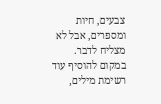צבעים, חיות ומספרים, אבל לא מצליח לדבר. במקום להוסיף עוד רשימת מילים,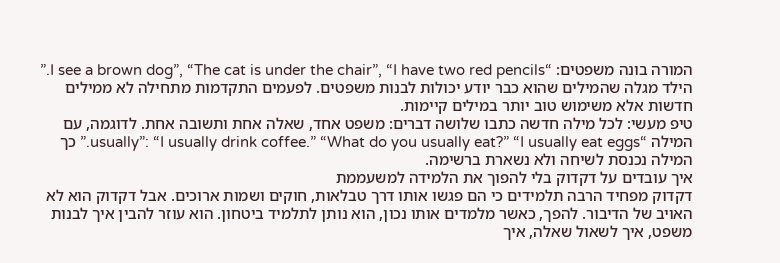המורה בונה משפטים: “I see a brown dog”, “The cat is under the chair”, “I have two red pencils.” הילד מגלה שהמילים שהוא כבר יודע יכולות לבנות משפטים. לפעמים התקדמות מתחילה לא ממילים חדשות אלא משימוש טוב יותר במילים קיימות.
טיפ מעשי: לכל מילה חדשה כתבו שלושה דברים: משפט אחד, שאלה אחת ותשובה אחת. לדוגמה, עם המילה “usually”: “I usually drink coffee.” “What do you usually eat?” “I usually eat eggs.” כך המילה נכנסת לשיחה ולא נשארת ברשימה.
איך עובדים על דקדוק בלי להפוך את הלמידה למשעממת
דקדוק מפחיד הרבה תלמידים כי הם פגשו אותו דרך טבלאות, חוקים ושמות ארוכים. אבל דקדוק הוא לא האויב של הדיבור. להפך, כאשר מלמדים אותו נכון, הוא נותן לתלמיד ביטחון. הוא עוזר להבין איך לבנות משפט, איך לשאול שאלה, איך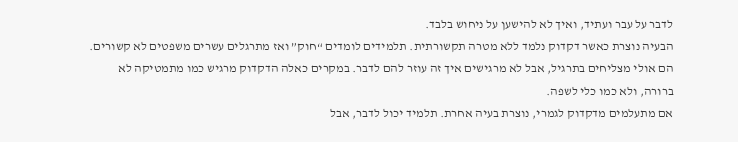לדבר על עבר ועתיד, ואיך לא להישען על ניחוש בלבד.
הבעיה נוצרת כאשר דקדוק נלמד ללא מטרה תקשורתית. תלמידים לומדים “חוק” ואז מתרגלים עשרים משפטים לא קשורים. הם אולי מצליחים בתרגיל, אבל לא מרגישים איך זה עוזר להם לדבר. במקרים כאלה הדקדוק מרגיש כמו מתמטיקה לא ברורה, ולא כמו כלי לשפה.
אם מתעלמים מדקדוק לגמרי, נוצרת בעיה אחרת. תלמיד יכול לדבר, אבל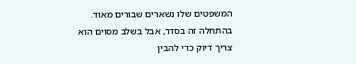המשפטים שלו נשארים שבורים מאוד. בהתחלה זה בסדר, אבל בשלב מסוים הוא צריך דיוק כדי להבין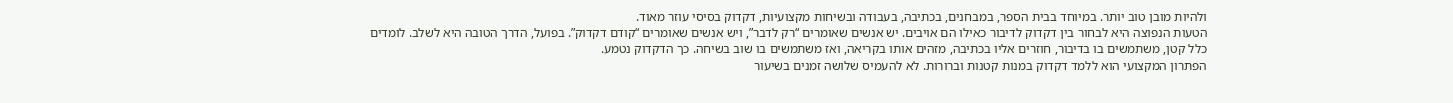ולהיות מובן טוב יותר. במיוחד בבית הספר, במבחנים, בכתיבה, בעבודה ובשיחות מקצועיות, דקדוק בסיסי עוזר מאוד.
הטעות הנפוצה היא לבחור בין דקדוק לדיבור כאילו הם אויבים. יש אנשים שאומרים “רק לדבר”, ויש אנשים שאומרים “קודם דקדוק”. בפועל, הדרך הטובה היא לשלב. לומדים כלל קטן, משתמשים בו בדיבור, חוזרים אליו בכתיבה, מזהים אותו בקריאה, ואז משתמשים בו שוב בשיחה. כך הדקדוק נטמע.
הפתרון המקצועי הוא ללמד דקדוק במנות קטנות וברורות. לא להעמיס שלושה זמנים בשיעור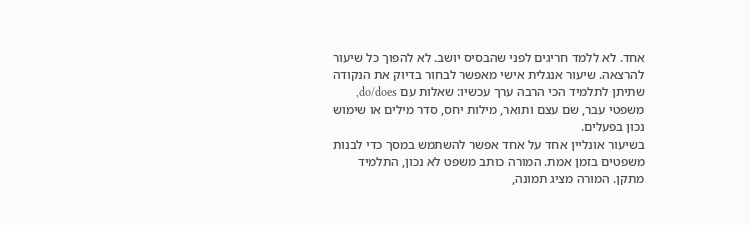אחד. לא ללמד חריגים לפני שהבסיס יושב. לא להפוך כל שיעור להרצאה. שיעור אנגלית אישי מאפשר לבחור בדיוק את הנקודה שתיתן לתלמיד הכי הרבה ערך עכשיו: שאלות עם do/does, משפטי עבר, שם עצם ותואר, מילות יחס, סדר מילים או שימוש נכון בפעלים.
בשיעור אונליין אחד על אחד אפשר להשתמש במסך כדי לבנות משפטים בזמן אמת. המורה כותב משפט לא נכון, התלמיד מתקן. המורה מציג תמונה,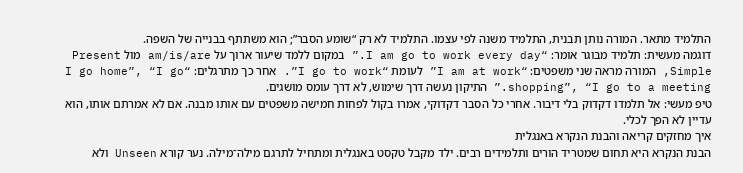התלמיד מתאר. המורה נותן תבנית, התלמיד משנה לפי עצמו. התלמיד לא רק “שומע הסבר”; הוא משתתף בבנייה של השפה.
דוגמה מעשית: תלמיד מבוגר אומר: “I am go to work every day.” במקום ללמד שיעור ארוך על am/is/are מול Present Simple, המורה מראה שני משפטים: “I am at work” לעומת “I go to work”. אחר כך מתרגלים: “I go home”, “I go shopping”, “I go to a meeting.” התיקון נעשה דרך שימוש, לא דרך עומס מושגים.
טיפ מעשי: אל תלמדו דקדוק בלי דיבור. אחרי כל הסבר דקדוקי, אמרו בקול לפחות חמישה משפטים עם אותו מבנה. אם לא אמרתם אותו, הוא עדיין לא הפך לכלי.
איך מחזקים קריאה והבנת הנקרא באנגלית
הבנת הנקרא היא תחום שמטריד הורים ותלמידים רבים. ילד מקבל טקסט באנגלית ומתחיל לתרגם מילה־מילה. נער קורא Unseen ולא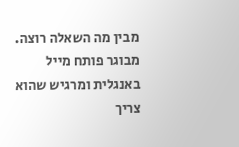מבין מה השאלה רוצה. מבוגר פותח מייל באנגלית ומרגיש שהוא צריך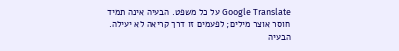Google Translate על כל משפט. הבעיה אינה תמיד חוסר אוצר מילים; לפעמים זו דרך קריאה לא יעילה.
הבעיה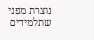נוצרת מפני שתלמידים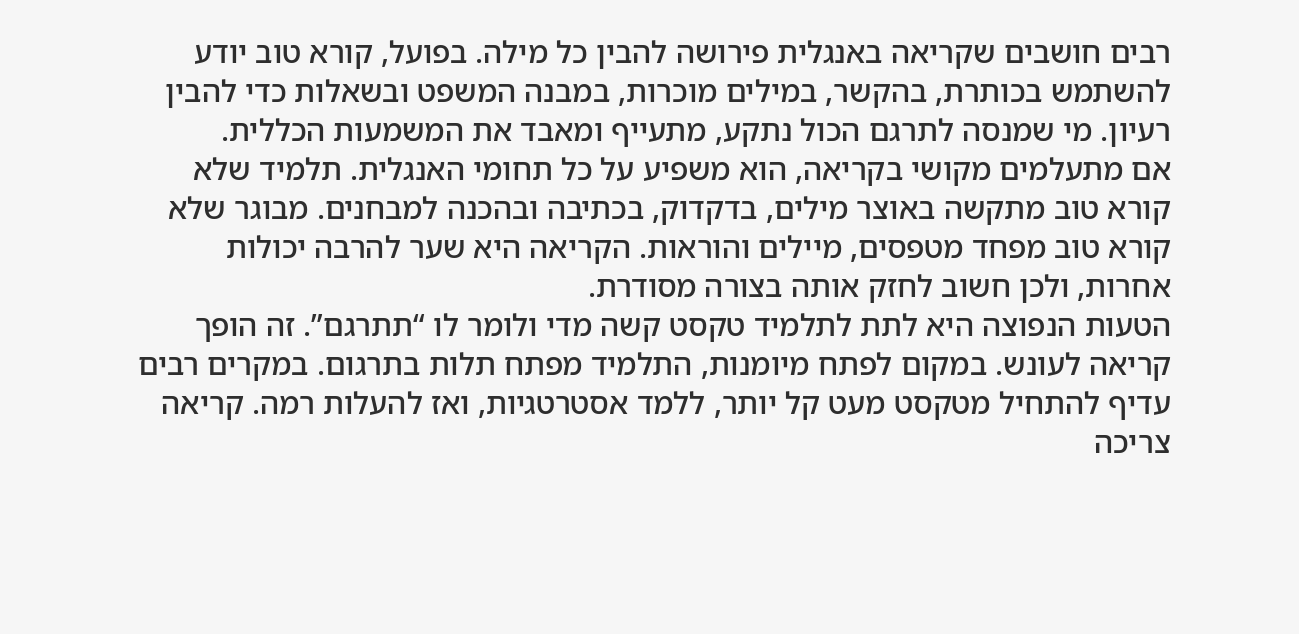רבים חושבים שקריאה באנגלית פירושה להבין כל מילה. בפועל, קורא טוב יודע להשתמש בכותרת, בהקשר, במילים מוכרות, במבנה המשפט ובשאלות כדי להבין רעיון. מי שמנסה לתרגם הכול נתקע, מתעייף ומאבד את המשמעות הכללית.
אם מתעלמים מקושי בקריאה, הוא משפיע על כל תחומי האנגלית. תלמיד שלא קורא טוב מתקשה באוצר מילים, בדקדוק, בכתיבה ובהכנה למבחנים. מבוגר שלא קורא טוב מפחד מטפסים, מיילים והוראות. הקריאה היא שער להרבה יכולות אחרות, ולכן חשוב לחזק אותה בצורה מסודרת.
הטעות הנפוצה היא לתת לתלמיד טקסט קשה מדי ולומר לו “תתרגם”. זה הופך קריאה לעונש. במקום לפתח מיומנות, התלמיד מפתח תלות בתרגום. במקרים רבים עדיף להתחיל מטקסט מעט קל יותר, ללמד אסטרטגיות, ואז להעלות רמה. קריאה צריכה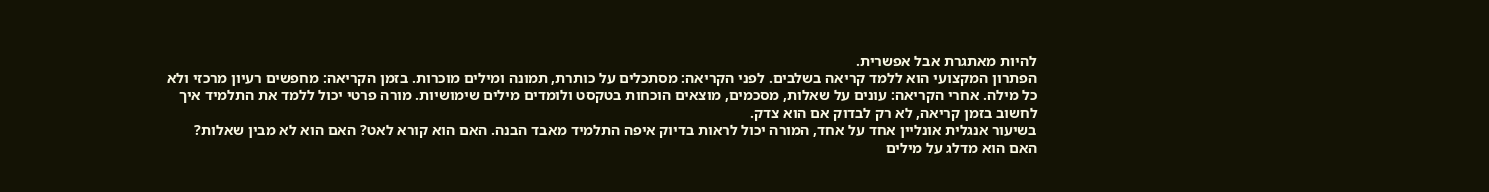להיות מאתגרת אבל אפשרית.
הפתרון המקצועי הוא ללמד קריאה בשלבים. לפני הקריאה: מסתכלים על כותרת, תמונה ומילים מוכרות. בזמן הקריאה: מחפשים רעיון מרכזי ולא כל מילה. אחרי הקריאה: עונים על שאלות, מסכמים, מוצאים הוכחות בטקסט ולומדים מילים שימושיות. מורה פרטי יכול ללמד את התלמיד איך לחשוב בזמן קריאה, לא רק לבדוק אם הוא צדק.
בשיעור אנגלית אונליין אחד על אחד, המורה יכול לראות בדיוק איפה התלמיד מאבד הבנה. האם הוא קורא לאט? האם הוא לא מבין שאלות? האם הוא מדלג על מילים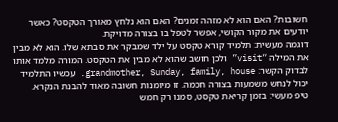חשובות? האם הוא לא מזהה זמנים? האם הוא נלחץ מאורך הטקסט? כאשר יודעים את מקור הקושי, אפשר לטפל בו בצורה מדויקת.
דוגמה מעשית: תלמיד קורא טקסט על ילד שמבקר את סבתא שלו. הוא לא מבין את המילה “visit” ולכן חושב שהוא לא מבין את הטקסט. המורה מלמד אותו לבדוק הקשר: grandmother, Sunday, family, house. עכשיו התלמיד יכול לנחש משמעות בצורה חכמה. זו מיומנות חשובה מאוד להבנת הנקרא.
טיפ מעשי: בזמן קריאת טקסט, סמנו רק חמש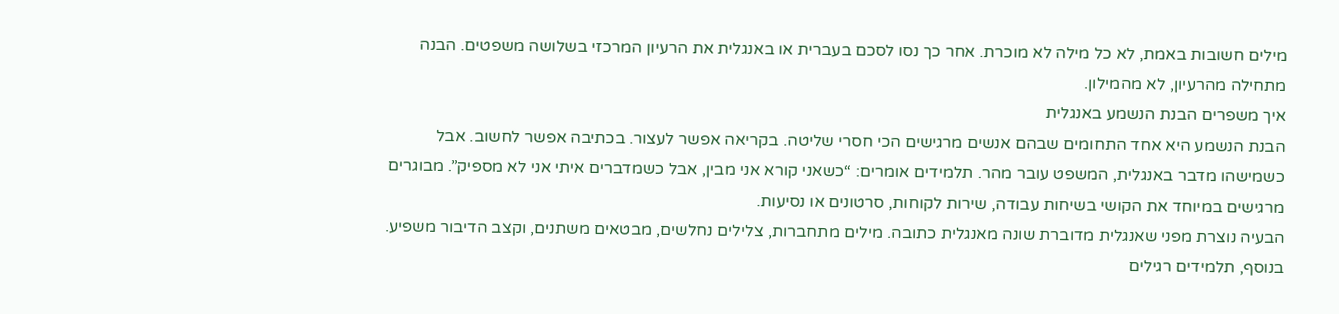מילים חשובות באמת, לא כל מילה לא מוכרת. אחר כך נסו לסכם בעברית או באנגלית את הרעיון המרכזי בשלושה משפטים. הבנה מתחילה מהרעיון, לא מהמילון.
איך משפרים הבנת הנשמע באנגלית
הבנת הנשמע היא אחד התחומים שבהם אנשים מרגישים הכי חסרי שליטה. בקריאה אפשר לעצור. בכתיבה אפשר לחשוב. אבל כשמישהו מדבר באנגלית, המשפט עובר מהר. תלמידים אומרים: “כשאני קורא אני מבין, אבל כשמדברים איתי אני לא מספיק”. מבוגרים מרגישים במיוחד את הקושי בשיחות עבודה, שירות לקוחות, סרטונים או נסיעות.
הבעיה נוצרת מפני שאנגלית מדוברת שונה מאנגלית כתובה. מילים מתחברות, צלילים נחלשים, מבטאים משתנים, וקצב הדיבור משפיע. בנוסף, תלמידים רגילים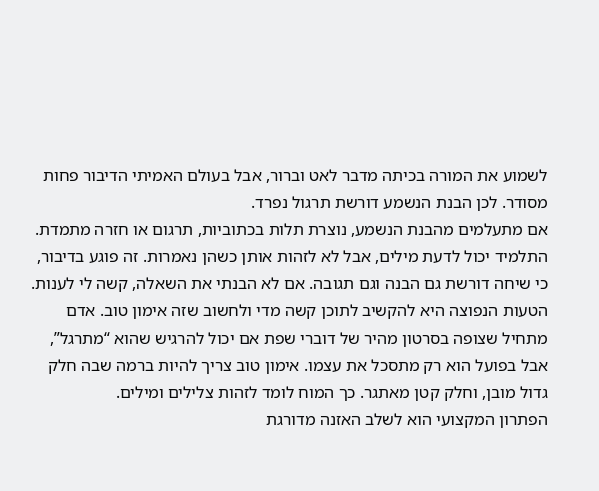לשמוע את המורה בכיתה מדבר לאט וברור, אבל בעולם האמיתי הדיבור פחות מסודר. לכן הבנת הנשמע דורשת תרגול נפרד.
אם מתעלמים מהבנת הנשמע, נוצרת תלות בכתוביות, תרגום או חזרה מתמדת. התלמיד יכול לדעת מילים, אבל לא לזהות אותן כשהן נאמרות. זה פוגע בדיבור, כי שיחה דורשת גם הבנה וגם תגובה. אם לא הבנתי את השאלה, קשה לי לענות.
הטעות הנפוצה היא להקשיב לתוכן קשה מדי ולחשוב שזה אימון טוב. אדם מתחיל שצופה בסרטון מהיר של דוברי שפת אם יכול להרגיש שהוא “מתרגל”, אבל בפועל הוא רק מתסכל את עצמו. אימון טוב צריך להיות ברמה שבה חלק גדול מובן, וחלק קטן מאתגר. כך המוח לומד לזהות צלילים ומילים.
הפתרון המקצועי הוא לשלב האזנה מדורגת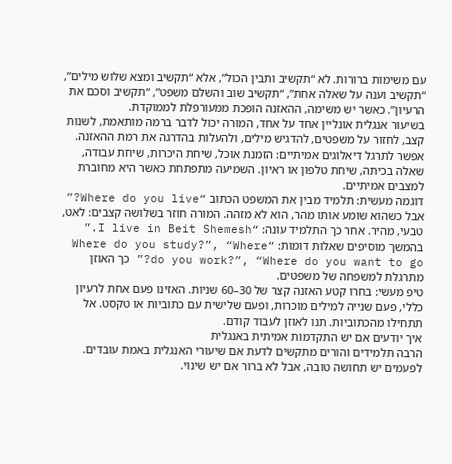עם משימות ברורות. לא “תקשיב ותבין הכול”, אלא “תקשיב ומצא שלוש מילים”, “תקשיב וענה על שאלה אחת”, “תקשיב שוב והשלם משפט”, “תקשיב וסכם את הרעיון”. כאשר יש משימה, ההאזנה הופכת ממעורפלת לממוקדת.
בשיעור אנגלית אונליין אחד על אחד, המורה יכול לדבר ברמה מותאמת, לשנות קצב, לחזור על משפטים, להדגיש מילים, ולהעלות בהדרגה את רמת ההאזנה. אפשר לתרגל דיאלוגים אמיתיים: הזמנת אוכל, שיחת היכרות, שיחת עבודה, שאלה בכיתה, שיחת טלפון או ראיון. השמיעה מתפתחת כאשר היא מחוברת למצבים אמיתיים.
דוגמה מעשית: תלמיד מבין את המשפט הכתוב “Where do you live?” אבל כשהוא שומע אותו מהר, הוא לא מזהה. המורה חוזר בשלושה קצבים: לאט, טבעי, מהיר. אחר כך התלמיד עונה: “I live in Beit Shemesh.” בהמשך מוסיפים שאלות דומות: “Where do you study?”, “Where do you work?”, “Where do you want to go?” כך האוזן מתרגלת למשפחה של משפטים.
טיפ מעשי: בחרו קטע האזנה קצר של 30–60 שניות. האזינו פעם אחת לרעיון כללי, פעם שנייה למילים מוכרות, ופעם שלישית עם כתוביות או טקסט. אל תתחילו מהכתוביות. תנו לאוזן לעבוד קודם.
איך יודעים אם יש התקדמות אמיתית באנגלית
הרבה תלמידים והורים מתקשים לדעת אם שיעורי האנגלית באמת עובדים. לפעמים יש תחושה טובה, אבל לא ברור אם יש שינוי.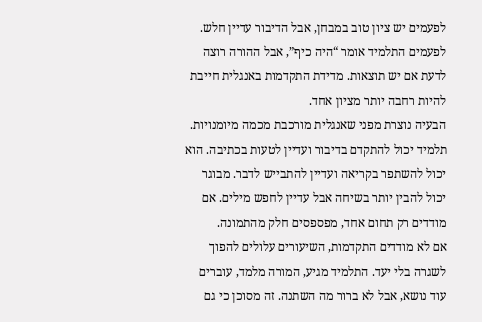לפעמים יש ציון טוב במבחן, אבל הדיבור עדיין חלש. לפעמים התלמיד אומר “היה כיף”, אבל ההורה רוצה לדעת אם יש תוצאות. מדידת התקדמות באנגלית חייבת להיות רחבה יותר מציון אחד.
הבעיה נוצרת מפני שאנגלית מורכבת מכמה מיומנויות. תלמיד יכול להתקדם בדיבור ועדיין לטעות בכתיבה. הוא יכול להשתפר בקריאה ועדיין להתבייש לדבר. מבוגר יכול להבין יותר בשיחה אבל עדיין לחפש מילים. אם מודדים רק תחום אחד, מפספסים חלק מהתמונה.
אם לא מודדים התקדמות, השיעורים עלולים להפוך לשגרה בלי יעד. התלמיד מגיע, המורה מלמד, עוברים עוד נושא, אבל לא ברור מה השתנה. זה מסוכן כי גם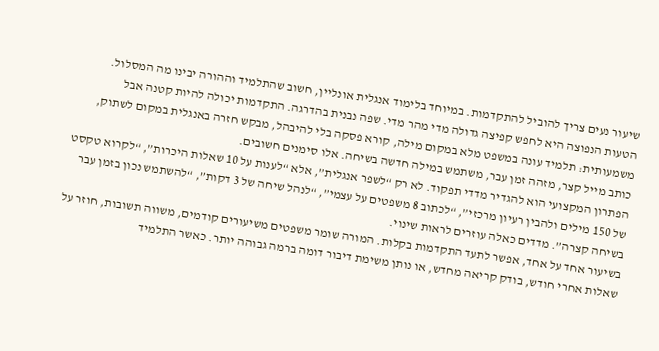שיעור נעים צריך להוביל להתקדמות. במיוחד בלימוד אנגלית אונליין, חשוב שהתלמיד וההורה יבינו מה המסלול.
הטעות הנפוצה היא לחפש קפיצה גדולה מדי מהר מדי. שפה נבנית בהדרגה. התקדמות יכולה להיות קטנה אבל משמעותית: תלמיד עונה במשפט מלא במקום מילה, קורא פסקה בלי להיבהל, מבקש חזרה באנגלית במקום לשתוק, כותב מייל קצר, מזהה זמן עבר, משתמש במילה חדשה בשיחה. אלו סימנים חשובים.
הפתרון המקצועי הוא להגדיר מדדי תפקוד. לא רק “לשפר אנגלית”, אלא “לענות על 10 שאלות היכרות”, “לקרוא טקסט של 150 מילים ולהבין רעיון מרכזי”, “לכתוב 8 משפטים על עצמי”, “לנהל שיחה של 3 דקות”, “להשתמש נכון בזמן עבר בשיחה קצרה”. מדדים כאלה עוזרים לראות שינוי.
בשיעור אחד על אחד, אפשר לתעד התקדמות בקלות. המורה שומר משפטים משיעורים קודמים, משווה תשובות, חוזר על שאלות אחרי חודש, בודק קריאה מחדש, או נותן משימת דיבור דומה ברמה גבוהה יותר. כאשר התלמיד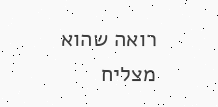רואה שהוא מצליח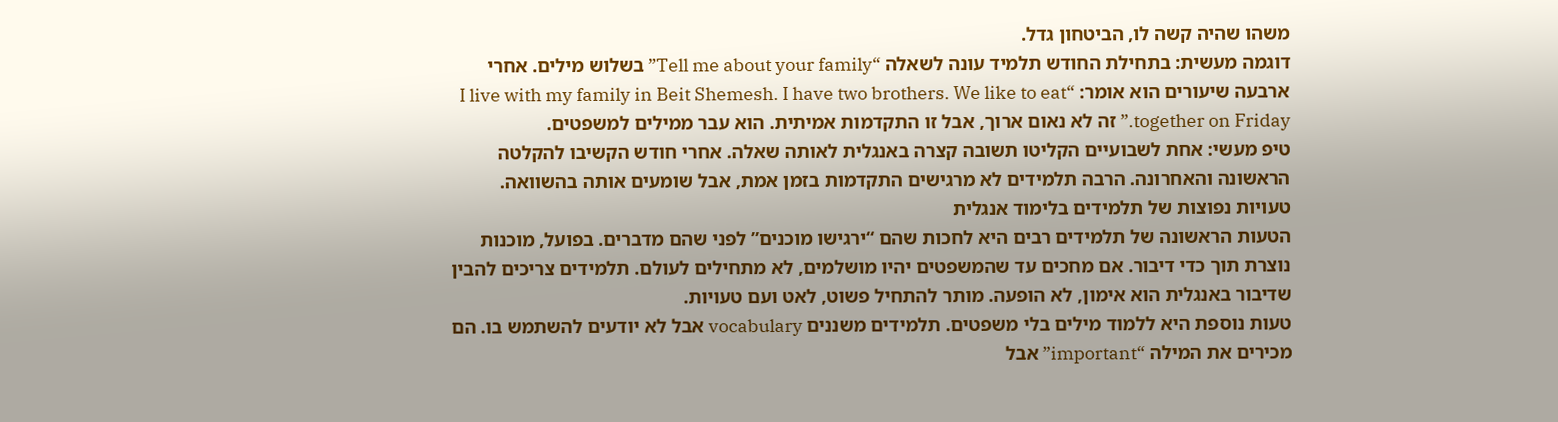משהו שהיה קשה לו, הביטחון גדל.
דוגמה מעשית: בתחילת החודש תלמיד עונה לשאלה “Tell me about your family” בשלוש מילים. אחרי ארבעה שיעורים הוא אומר: “I live with my family in Beit Shemesh. I have two brothers. We like to eat together on Friday.” זה לא נאום ארוך, אבל זו התקדמות אמיתית. הוא עבר ממילים למשפטים.
טיפ מעשי: אחת לשבועיים הקליטו תשובה קצרה באנגלית לאותה שאלה. אחרי חודש הקשיבו להקלטה הראשונה והאחרונה. הרבה תלמידים לא מרגישים התקדמות בזמן אמת, אבל שומעים אותה בהשוואה.
טעויות נפוצות של תלמידים בלימוד אנגלית
הטעות הראשונה של תלמידים רבים היא לחכות שהם “ירגישו מוכנים” לפני שהם מדברים. בפועל, מוכנות נוצרת תוך כדי דיבור. אם מחכים עד שהמשפטים יהיו מושלמים, לא מתחילים לעולם. תלמידים צריכים להבין שדיבור באנגלית הוא אימון, לא הופעה. מותר להתחיל פשוט, לאט ועם טעויות.
טעות נוספת היא ללמוד מילים בלי משפטים. תלמידים משננים vocabulary אבל לא יודעים להשתמש בו. הם מכירים את המילה “important” אבל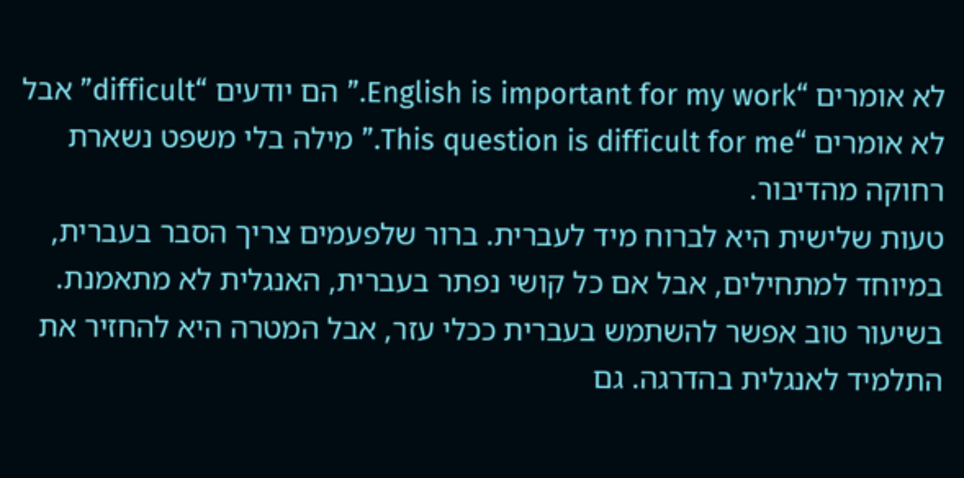לא אומרים “English is important for my work.” הם יודעים “difficult” אבל לא אומרים “This question is difficult for me.” מילה בלי משפט נשארת רחוקה מהדיבור.
טעות שלישית היא לברוח מיד לעברית. ברור שלפעמים צריך הסבר בעברית, במיוחד למתחילים, אבל אם כל קושי נפתר בעברית, האנגלית לא מתאמנת. בשיעור טוב אפשר להשתמש בעברית ככלי עזר, אבל המטרה היא להחזיר את התלמיד לאנגלית בהדרגה. גם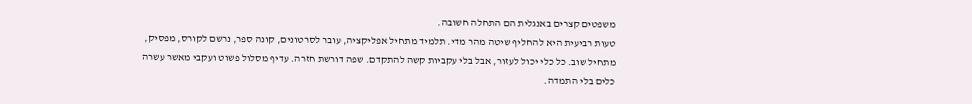משפטים קצרים באנגלית הם התחלה חשובה.
טעות רביעית היא להחליף שיטה מהר מדי. תלמיד מתחיל אפליקציה, עובר לסרטונים, קונה ספר, נרשם לקורס, מפסיק, מתחיל שוב. כל כלי יכול לעזור, אבל בלי עקביות קשה להתקדם. שפה דורשת חזרה. עדיף מסלול פשוט ועקבי מאשר עשרה כלים בלי התמדה.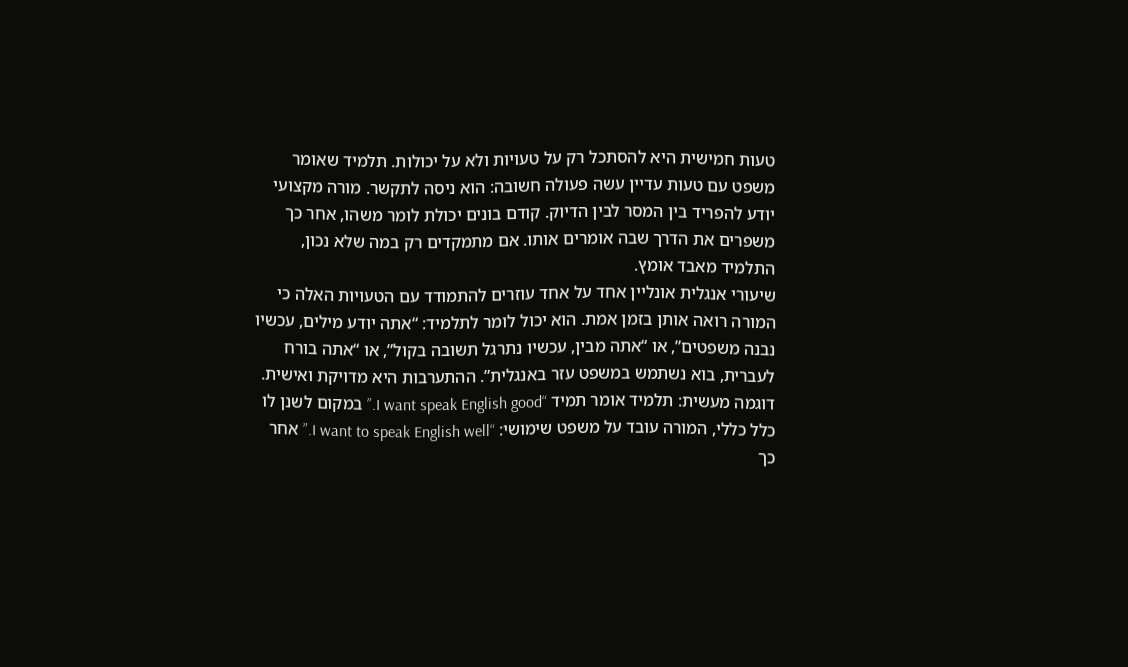טעות חמישית היא להסתכל רק על טעויות ולא על יכולות. תלמיד שאומר משפט עם טעות עדיין עשה פעולה חשובה: הוא ניסה לתקשר. מורה מקצועי יודע להפריד בין המסר לבין הדיוק. קודם בונים יכולת לומר משהו, אחר כך משפרים את הדרך שבה אומרים אותו. אם מתמקדים רק במה שלא נכון, התלמיד מאבד אומץ.
שיעורי אנגלית אונליין אחד על אחד עוזרים להתמודד עם הטעויות האלה כי המורה רואה אותן בזמן אמת. הוא יכול לומר לתלמיד: “אתה יודע מילים, עכשיו נבנה משפטים”, או “אתה מבין, עכשיו נתרגל תשובה בקול”, או “אתה בורח לעברית, בוא נשתמש במשפט עזר באנגלית”. ההתערבות היא מדויקת ואישית.
דוגמה מעשית: תלמיד אומר תמיד “I want speak English good.” במקום לשנן לו כלל כללי, המורה עובד על משפט שימושי: “I want to speak English well.” אחר כך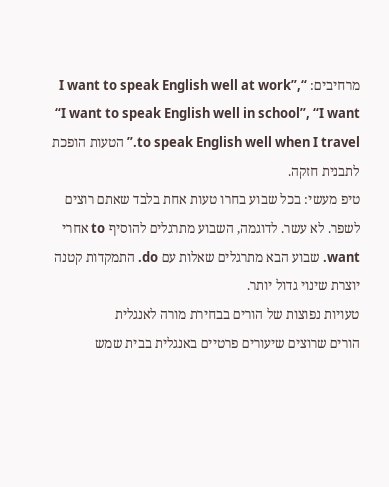מרחיבים: “I want to speak English well at work”, “I want to speak English well in school”, “I want to speak English well when I travel.” הטעות הופכת לתבנית חזקה.
טיפ מעשי: בכל שבוע בחרו טעות אחת בלבד שאתם רוצים לשפר. לא עשר. לדוגמה, השבוע מתרגלים להוסיף to אחרי want. שבוע הבא מתרגלים שאלות עם do. התמקדות קטנה יוצרת שינוי גדול יותר.
טעויות נפוצות של הורים בבחירת מורה לאנגלית
הורים שרוצים שיעורים פרטיים באנגלית בבית שמש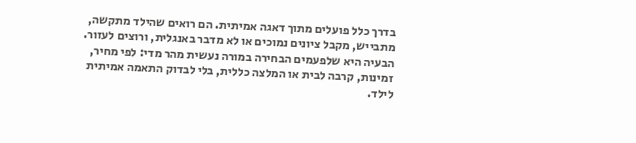בדרך כלל פועלים מתוך דאגה אמיתית. הם רואים שהילד מתקשה, מתבייש, מקבל ציונים נמוכים או לא מדבר באנגלית, ורוצים לעזור. הבעיה היא שלפעמים הבחירה במורה נעשית מהר מדי: לפי מחיר, זמינות, קרבה לבית או המלצה כללית, בלי לבדוק התאמה אמיתית לילד.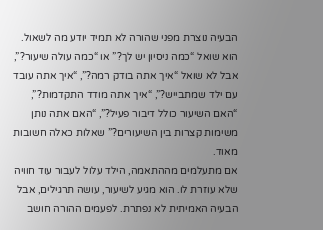הבעיה נוצרת מפני שהורה לא תמיד יודע מה לשאול. הוא שואל “כמה ניסיון יש לך?” או “כמה עולה שיעור?”, אבל לא שואל “איך אתה בודק רמה?”, “איך אתה עובד עם ילד שמתבייש?”, “איך אתה מודד התקדמות?”, “האם השיעור כולל דיבור פעיל?”, “האם אתה נותן משימות קצרות בין השיעורים?” שאלות כאלה חשובות מאוד.
אם מתעלמים מההתאמה, הילד עלול לעבור עוד חוויה שלא עוזרת לו. הוא מגיע לשיעור, עושה תרגילים, אבל הבעיה האמיתית לא נפתרת. לפעמים ההורה חושב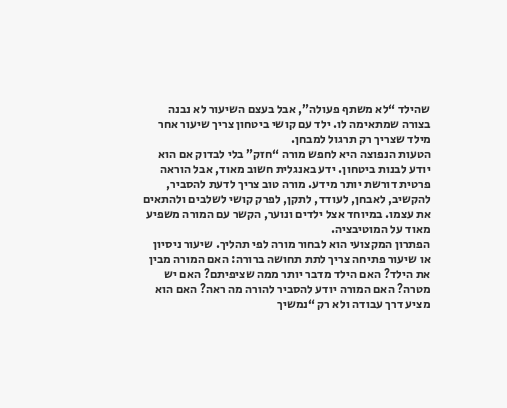שהילד “לא משתף פעולה”, אבל בעצם השיעור לא נבנה בצורה שמתאימה לו. ילד עם קושי ביטחון צריך שיעור אחר מילד שצריך רק תרגול למבחן.
הטעות הנפוצה היא לחפש מורה “חזק” בלי לבדוק אם הוא יודע לבנות ביטחון. ידע באנגלית חשוב מאוד, אבל הוראה פרטית דורשת יותר מידע. מורה טוב צריך לדעת להסביר, להקשיב, לאבחן, לעודד, לתקן, לפרק קושי לשלבים ולהתאים את עצמו. במיוחד אצל ילדים ונוער, הקשר עם המורה משפיע מאוד על המוטיבציה.
הפתרון המקצועי הוא לבחור מורה לפי תהליך. שיעור ניסיון או שיעור פתיחה צריך לתת תחושה ברורה: האם המורה מבין את הילד? האם הילד מדבר יותר ממה שציפיתם? האם יש מטרה? האם המורה יודע להסביר להורה מה ראה? האם הוא מציע דרך עבודה ולא רק “נמשיך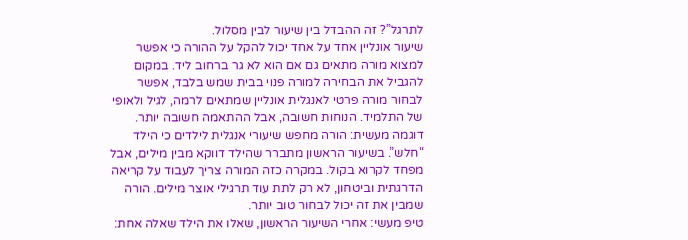לתרגל”? זה ההבדל בין שיעור לבין מסלול.
שיעור אונליין אחד על אחד יכול להקל על ההורה כי אפשר למצוא מורה מתאים גם אם הוא לא גר ברחוב ליד. במקום להגביל את הבחירה למורה פנוי בבית שמש בלבד, אפשר לבחור מורה פרטי לאנגלית אונליין שמתאים לרמה, לגיל ולאופי של התלמיד. הנוחות חשובה, אבל ההתאמה חשובה יותר.
דוגמה מעשית: הורה מחפש שיעורי אנגלית לילדים כי הילד “חלש”. בשיעור הראשון מתברר שהילד דווקא מבין מילים, אבל מפחד לקרוא בקול. במקרה כזה המורה צריך לעבוד על קריאה הדרגתית וביטחון, לא רק לתת עוד תרגילי אוצר מילים. הורה שמבין את זה יכול לבחור טוב יותר.
טיפ מעשי: אחרי השיעור הראשון, שאלו את הילד שאלה אחת: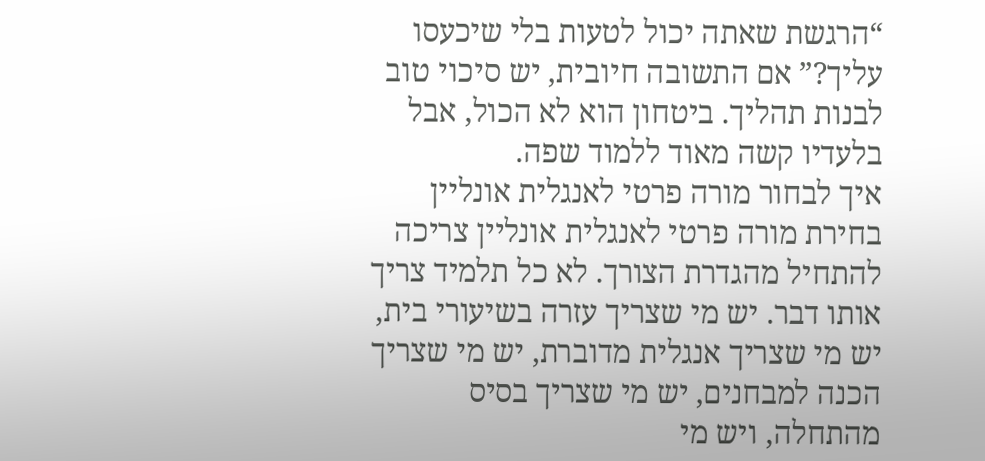“הרגשת שאתה יכול לטעות בלי שיכעסו עליך?” אם התשובה חיובית, יש סיכוי טוב לבנות תהליך. ביטחון הוא לא הכול, אבל בלעדיו קשה מאוד ללמוד שפה.
איך לבחור מורה פרטי לאנגלית אונליין
בחירת מורה פרטי לאנגלית אונליין צריכה להתחיל מהגדרת הצורך. לא כל תלמיד צריך אותו דבר. יש מי שצריך עזרה בשיעורי בית, יש מי שצריך אנגלית מדוברת, יש מי שצריך הכנה למבחנים, יש מי שצריך בסיס מהתחלה, ויש מי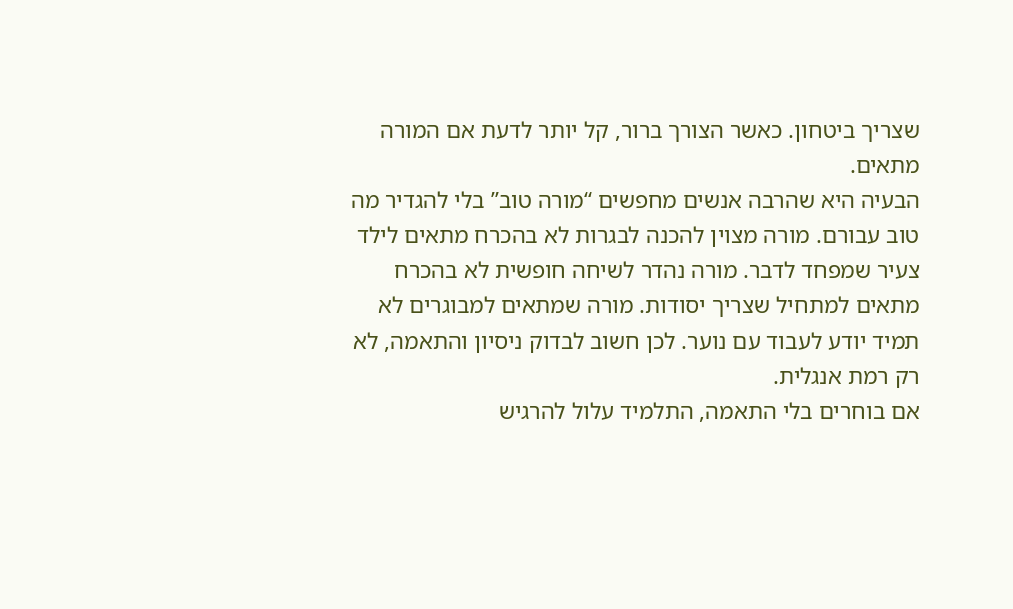שצריך ביטחון. כאשר הצורך ברור, קל יותר לדעת אם המורה מתאים.
הבעיה היא שהרבה אנשים מחפשים “מורה טוב” בלי להגדיר מה טוב עבורם. מורה מצוין להכנה לבגרות לא בהכרח מתאים לילד צעיר שמפחד לדבר. מורה נהדר לשיחה חופשית לא בהכרח מתאים למתחיל שצריך יסודות. מורה שמתאים למבוגרים לא תמיד יודע לעבוד עם נוער. לכן חשוב לבדוק ניסיון והתאמה, לא רק רמת אנגלית.
אם בוחרים בלי התאמה, התלמיד עלול להרגיש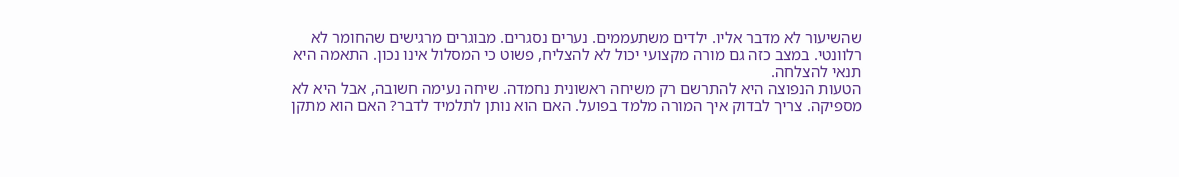שהשיעור לא מדבר אליו. ילדים משתעממים. נערים נסגרים. מבוגרים מרגישים שהחומר לא רלוונטי. במצב כזה גם מורה מקצועי יכול לא להצליח, פשוט כי המסלול אינו נכון. התאמה היא תנאי להצלחה.
הטעות הנפוצה היא להתרשם רק משיחה ראשונית נחמדה. שיחה נעימה חשובה, אבל היא לא מספיקה. צריך לבדוק איך המורה מלמד בפועל. האם הוא נותן לתלמיד לדבר? האם הוא מתקן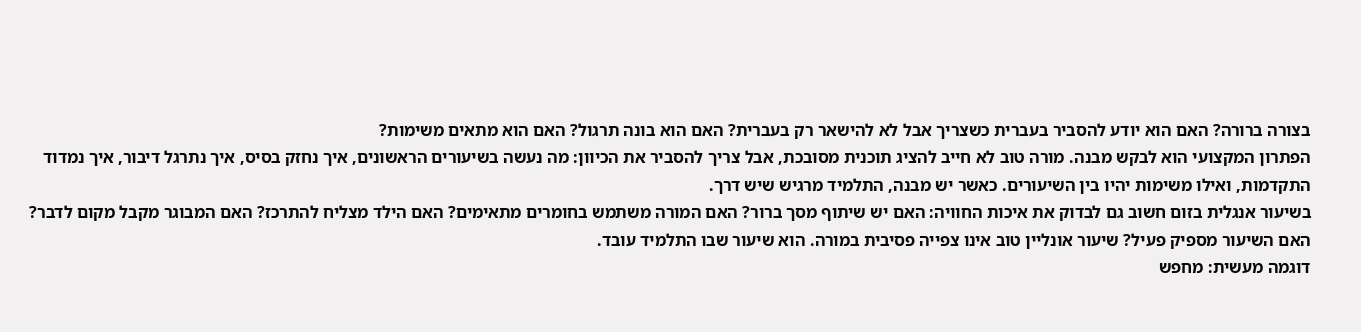בצורה ברורה? האם הוא יודע להסביר בעברית כשצריך אבל לא להישאר רק בעברית? האם הוא בונה תרגול? האם הוא מתאים משימות?
הפתרון המקצועי הוא לבקש מבנה. מורה טוב לא חייב להציג תוכנית מסובכת, אבל צריך להסביר את הכיוון: מה נעשה בשיעורים הראשונים, איך נחזק בסיס, איך נתרגל דיבור, איך נמדוד התקדמות, ואילו משימות יהיו בין השיעורים. כאשר יש מבנה, התלמיד מרגיש שיש דרך.
בשיעור אנגלית בזום חשוב גם לבדוק את איכות החוויה: האם יש שיתוף מסך ברור? האם המורה משתמש בחומרים מתאימים? האם הילד מצליח להתרכז? האם המבוגר מקבל מקום לדבר? האם השיעור מספיק פעיל? שיעור אונליין טוב אינו צפייה פסיבית במורה. הוא שיעור שבו התלמיד עובד.
דוגמה מעשית: מחפש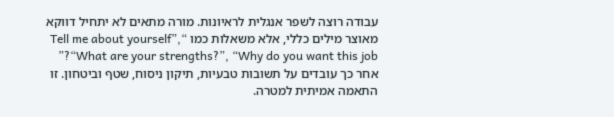עבודה רוצה לשפר אנגלית לראיונות. מורה מתאים לא יתחיל דווקא מאוצר מילים כללי, אלא משאלות כמו “Tell me about yourself”, “What are your strengths?”, “Why do you want this job?” אחר כך עובדים על תשובות טבעיות, תיקון ניסוח, שטף וביטחון. זו התאמה אמיתית למטרה.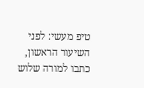טיפ מעשי: לפני השיעור הראשון, כתבו למורה שלוש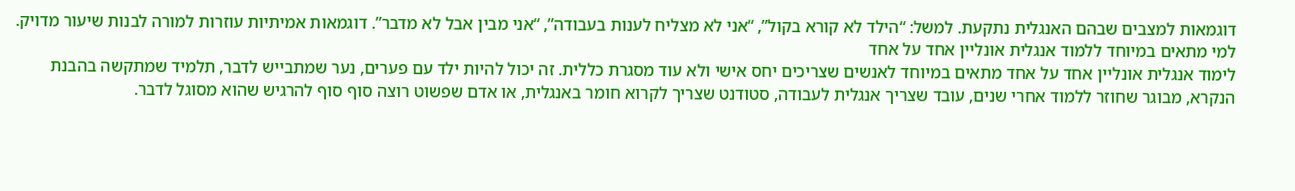דוגמאות למצבים שבהם האנגלית נתקעת. למשל: “הילד לא קורא בקול”, “אני לא מצליח לענות בעבודה”, “אני מבין אבל לא מדבר”. דוגמאות אמיתיות עוזרות למורה לבנות שיעור מדויק.
למי מתאים במיוחד ללמוד אנגלית אונליין אחד על אחד
לימוד אנגלית אונליין אחד על אחד מתאים במיוחד לאנשים שצריכים יחס אישי ולא עוד מסגרת כללית. זה יכול להיות ילד עם פערים, נער שמתבייש לדבר, תלמיד שמתקשה בהבנת הנקרא, מבוגר שחוזר ללמוד אחרי שנים, עובד שצריך אנגלית לעבודה, סטודנט שצריך לקרוא חומר באנגלית, או אדם שפשוט רוצה סוף סוף להרגיש שהוא מסוגל לדבר.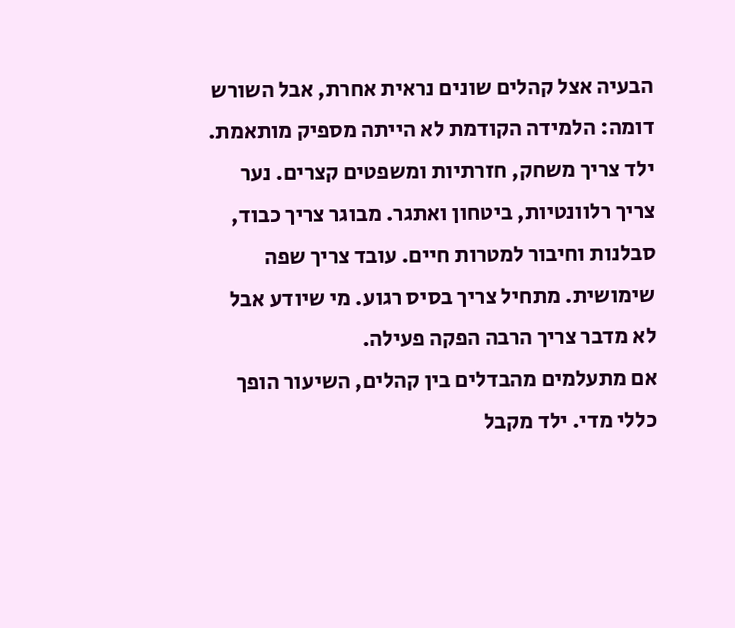הבעיה אצל קהלים שונים נראית אחרת, אבל השורש דומה: הלמידה הקודמת לא הייתה מספיק מותאמת. ילד צריך משחק, חזרתיות ומשפטים קצרים. נער צריך רלוונטיות, ביטחון ואתגר. מבוגר צריך כבוד, סבלנות וחיבור למטרות חיים. עובד צריך שפה שימושית. מתחיל צריך בסיס רגוע. מי שיודע אבל לא מדבר צריך הרבה הפקה פעילה.
אם מתעלמים מהבדלים בין קהלים, השיעור הופך כללי מדי. ילד מקבל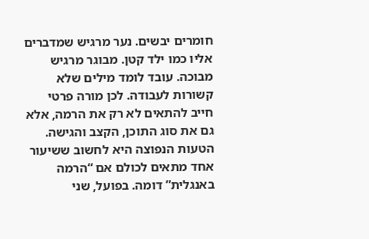חומרים יבשים. נער מרגיש שמדברים אליו כמו ילד קטן. מבוגר מרגיש מבוכה. עובד לומד מילים שלא קשורות לעבודה. לכן מורה פרטי חייב להתאים לא רק את הרמה, אלא גם את סוג התוכן, הקצב והגישה.
הטעות הנפוצה היא לחשוב ששיעור אחד מתאים לכולם אם “הרמה באנגלית” דומה. בפועל, שני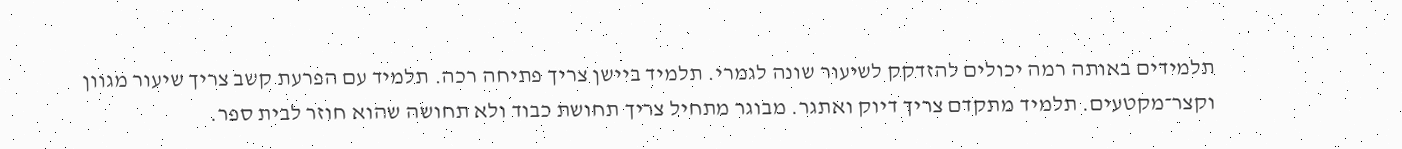תלמידים באותה רמה יכולים להזדקק לשיעור שונה לגמרי. תלמיד ביישן צריך פתיחה רכה. תלמיד עם הפרעת קשב צריך שיעור מגוון וקצר־מקטעים. תלמיד מתקדם צריך דיוק ואתגר. מבוגר מתחיל צריך תחושת כבוד ולא תחושה שהוא חוזר לבית ספר.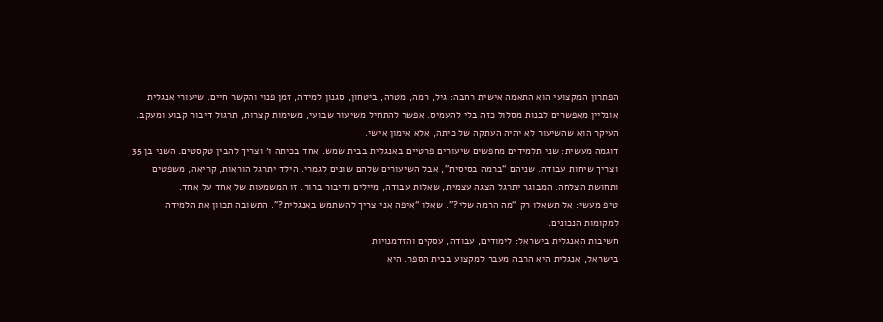הפתרון המקצועי הוא התאמה אישית רחבה: גיל, רמה, מטרה, ביטחון, סגנון למידה, זמן פנוי והקשר חיים. שיעורי אנגלית אונליין מאפשרים לבנות מסלול כזה בלי להעמיס. אפשר להתחיל משיעור שבועי, משימות קצרות, תרגול דיבור קבוע ומעקב. העיקר הוא שהשיעור לא יהיה העתקה של כיתה, אלא אימון אישי.
דוגמה מעשית: שני תלמידים מחפשים שיעורים פרטיים באנגלית בבית שמש. אחד בכיתה ו׳ וצריך להבין טקסטים. השני בן 35 וצריך שיחות עבודה. שניהם “ברמה בסיסית”, אבל השיעורים שלהם שונים לגמרי. הילד יתרגל הוראות, קריאה, משפטים ותחושת הצלחה. המבוגר יתרגל הצגה עצמית, שאלות עבודה, מיילים ודיבור ברור. זו המשמעות של אחד על אחד.
טיפ מעשי: אל תשאלו רק “מה הרמה שלי?”. שאלו “איפה אני צריך להשתמש באנגלית?”. התשובה תכוון את הלמידה למקומות הנכונים.
חשיבות האנגלית בישראל: לימודים, עבודה, עסקים והזדמנויות
בישראל, אנגלית היא הרבה מעבר למקצוע בבית הספר. היא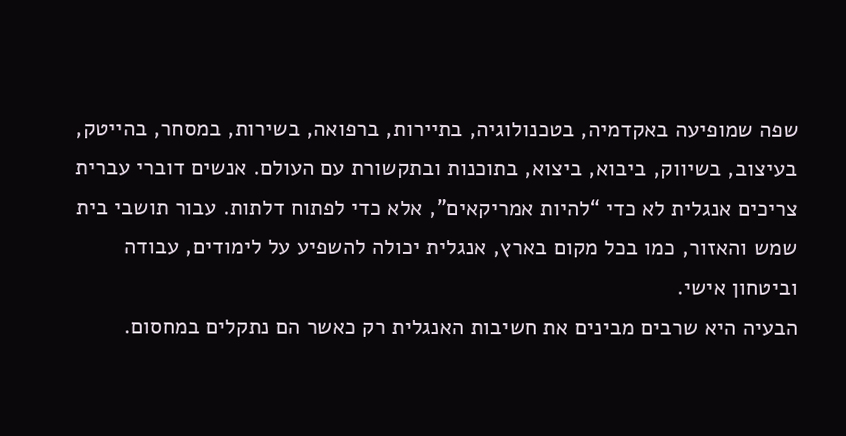שפה שמופיעה באקדמיה, בטכנולוגיה, בתיירות, ברפואה, בשירות, במסחר, בהייטק, בעיצוב, בשיווק, ביבוא, ביצוא, בתוכנות ובתקשורת עם העולם. אנשים דוברי עברית צריכים אנגלית לא כדי “להיות אמריקאים”, אלא כדי לפתוח דלתות. עבור תושבי בית שמש והאזור, כמו בכל מקום בארץ, אנגלית יכולה להשפיע על לימודים, עבודה וביטחון אישי.
הבעיה היא שרבים מבינים את חשיבות האנגלית רק כאשר הם נתקלים במחסום.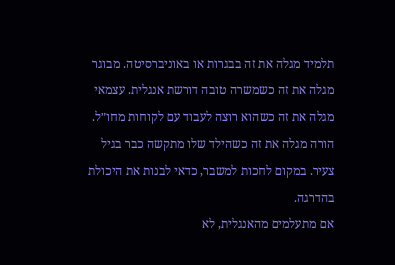תלמיד מגלה את זה בבגרות או באוניברסיטה. מבוגר מגלה את זה כשמשרה טובה דורשת אנגלית. עצמאי מגלה את זה כשהוא רוצה לעבוד עם לקוחות מחו״ל. הורה מגלה את זה כשהילד שלו מתקשה כבר בגיל צעיר. במקום לחכות למשבר, כדאי לבנות את היכולת בהדרגה.
אם מתעלמים מהאנגלית, לא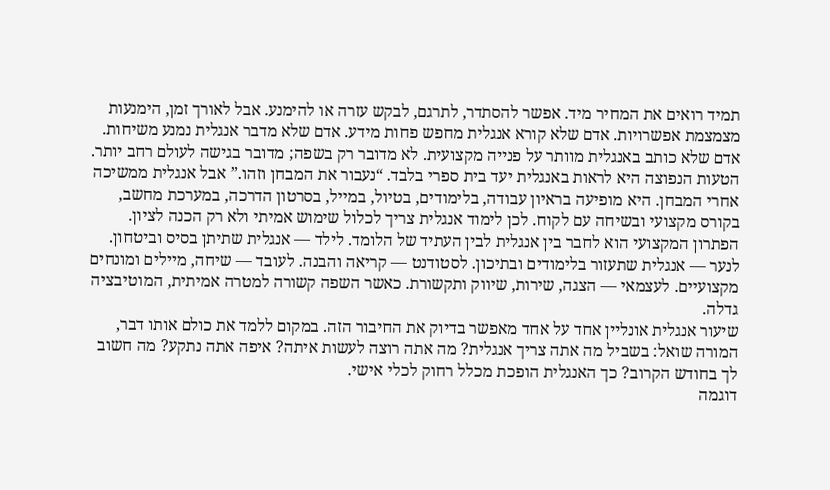תמיד רואים את המחיר מיד. אפשר להסתדר, לתרגם, לבקש עזרה או להימנע. אבל לאורך זמן, הימנעות מצמצמת אפשרויות. אדם שלא קורא אנגלית מחפש פחות מידע. אדם שלא מדבר אנגלית נמנע משיחות. אדם שלא כותב באנגלית מוותר על פנייה מקצועית. לא מדובר רק בשפה; מדובר בגישה לעולם רחב יותר.
הטעות הנפוצה היא לראות באנגלית יעד בית ספרי בלבד. “נעבור את המבחן וזהו.” אבל אנגלית ממשיכה אחרי המבחן. היא מופיעה בראיון עבודה, בלימודים, בטיול, במייל, בסרטון הדרכה, במערכת מחשב, בקורס מקצועי ובשיחה עם לקוח. לכן לימוד אנגלית צריך לכלול שימוש אמיתי ולא רק הכנה לציון.
הפתרון המקצועי הוא לחבר בין אנגלית לבין העתיד של הלומד. לילד — אנגלית שתיתן בסיס וביטחון. לנער — אנגלית שתעזור בלימודים ובתיכון. לסטודנט — קריאה והבנה. לעובד — שיחה, מיילים ומונחים מקצועיים. לעצמאי — הצגה, שירות, שיווק ותקשורת. כאשר השפה קשורה למטרה אמיתית, המוטיבציה גדלה.
שיעור אנגלית אונליין אחד על אחד מאפשר בדיוק את החיבור הזה. במקום ללמד את כולם אותו דבר, המורה שואל: בשביל מה אתה צריך אנגלית? מה אתה רוצה לעשות איתה? איפה אתה נתקע? מה חשוב לך בחודש הקרוב? כך האנגלית הופכת מכלל רחוק לכלי אישי.
דוגמה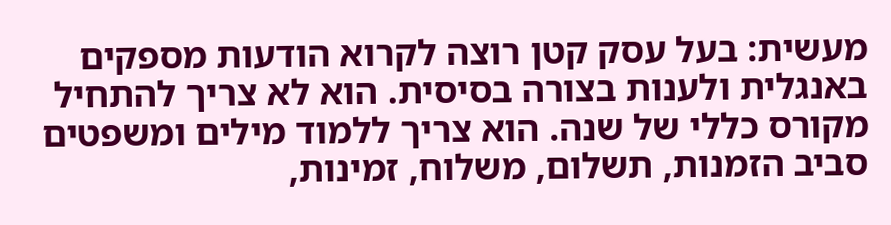מעשית: בעל עסק קטן רוצה לקרוא הודעות מספקים באנגלית ולענות בצורה בסיסית. הוא לא צריך להתחיל מקורס כללי של שנה. הוא צריך ללמוד מילים ומשפטים סביב הזמנות, תשלום, משלוח, זמינות,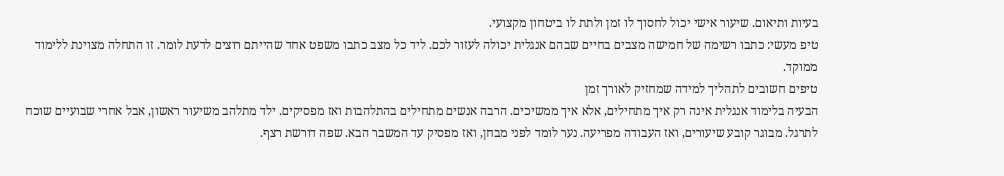בעיות ותיאום. שיעור אישי יכול לחסוך לו זמן ולתת לו ביטחון מקצועי.
טיפ מעשי: כתבו רשימה של חמישה מצבים בחיים שבהם אנגלית יכולה לעזור לכם. ליד כל מצב כתבו משפט אחד שהייתם רוצים לדעת לומר. זו התחלה מצוינת ללימוד ממוקד.
טיפים חשובים לתהליך למידה שמחזיק לאורך זמן
הבעיה בלימוד אנגלית אינה רק איך מתחילים, אלא איך ממשיכים. הרבה אנשים מתחילים בהתלהבות ואז מפסיקים. ילד מתלהב משיעור ראשון, אבל אחרי שבועיים שוכח לתרגל. מבוגר קובע שיעורים, ואז העבודה מפריעה. נער לומד לפני מבחן, ואז מפסיק עד המשבר הבא. שפה דורשת רצף.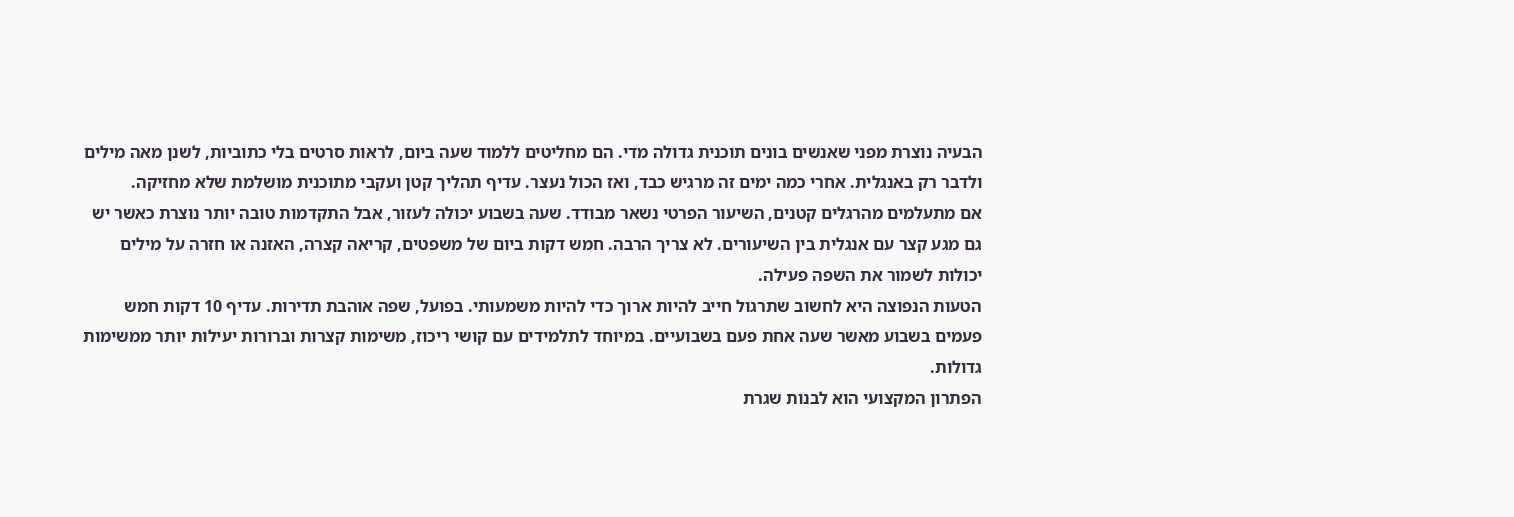הבעיה נוצרת מפני שאנשים בונים תוכנית גדולה מדי. הם מחליטים ללמוד שעה ביום, לראות סרטים בלי כתוביות, לשנן מאה מילים ולדבר רק באנגלית. אחרי כמה ימים זה מרגיש כבד, ואז הכול נעצר. עדיף תהליך קטן ועקבי מתוכנית מושלמת שלא מחזיקה.
אם מתעלמים מהרגלים קטנים, השיעור הפרטי נשאר מבודד. שעה בשבוע יכולה לעזור, אבל התקדמות טובה יותר נוצרת כאשר יש גם מגע קצר עם אנגלית בין השיעורים. לא צריך הרבה. חמש דקות ביום של משפטים, קריאה קצרה, האזנה או חזרה על מילים יכולות לשמור את השפה פעילה.
הטעות הנפוצה היא לחשוב שתרגול חייב להיות ארוך כדי להיות משמעותי. בפועל, שפה אוהבת תדירות. עדיף 10 דקות חמש פעמים בשבוע מאשר שעה אחת פעם בשבועיים. במיוחד לתלמידים עם קושי ריכוז, משימות קצרות וברורות יעילות יותר ממשימות גדולות.
הפתרון המקצועי הוא לבנות שגרת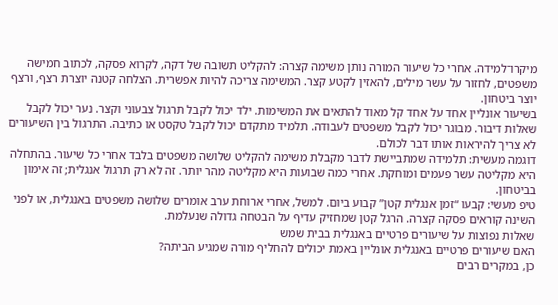מיקרו־למידה. אחרי כל שיעור המורה נותן משימה קצרה: להקליט תשובה של דקה, לקרוא פסקה, לכתוב חמישה משפטים, לחזור על עשר מילים, להאזין לקטע קצר. המשימה צריכה להיות אפשרית. הצלחה קטנה יוצרת רצף, ורצף יוצר ביטחון.
בשיעור אונליין אחד על אחד קל מאוד להתאים את המשימות. ילד יכול לקבל תרגול צבעוני וקצר. נער יכול לקבל שאלות דיבור. מבוגר יכול לקבל משפטים לעבודה. תלמיד מתקדם יכול לקבל טקסט או כתיבה. התרגול בין השיעורים לא צריך להיראות אותו דבר לכולם.
דוגמה מעשית: תלמידה שמתביישת לדבר מקבלת משימה להקליט שלושה משפטים בלבד אחרי כל שיעור. בהתחלה היא מקליטה עשר פעמים ומוחקת. אחרי כמה שבועות היא מקליטה מהר יותר. זה לא רק תרגול אנגלית; זה אימון בביטחון.
טיפ מעשי: קבעו “זמן אנגלית קטן” קבוע ביום. למשל, אחרי ארוחת ערב אומרים שלושה משפטים באנגלית, או לפני השינה קוראים פסקה קצרה. הרגל קטן שמחזיק עדיף על הבטחה גדולה שנעלמת.
שאלות נפוצות על שיעורים פרטיים באנגלית בבית שמש
האם שיעורים פרטיים באנגלית אונליין באמת יכולים להחליף מורה שמגיע הביתה?
כן, במקרים רבים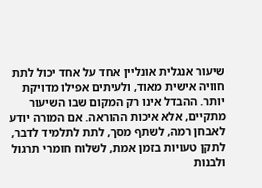שיעור אנגלית אונליין אחד על אחד יכול לתת חוויה אישית מאוד, ולעיתים אפילו מדויקת יותר. ההבדל אינו רק המקום שבו השיעור מתקיים, אלא איכות ההוראה. אם המורה יודע לאבחן רמה, לשתף מסך, לתת לתלמיד לדבר, לתקן טעויות בזמן אמת, לשלוח חומרי תרגול ולבנות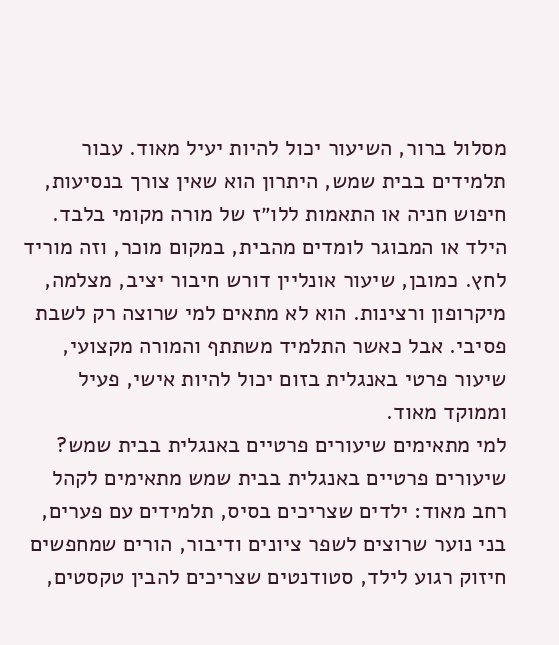מסלול ברור, השיעור יכול להיות יעיל מאוד. עבור תלמידים בבית שמש, היתרון הוא שאין צורך בנסיעות, חיפוש חניה או התאמות ללו״ז של מורה מקומי בלבד. הילד או המבוגר לומדים מהבית, במקום מוכר, וזה מוריד לחץ. כמובן, שיעור אונליין דורש חיבור יציב, מצלמה, מיקרופון ורצינות. הוא לא מתאים למי שרוצה רק לשבת פסיבי. אבל כאשר התלמיד משתתף והמורה מקצועי, שיעור פרטי באנגלית בזום יכול להיות אישי, פעיל וממוקד מאוד.
למי מתאימים שיעורים פרטיים באנגלית בבית שמש?
שיעורים פרטיים באנגלית בבית שמש מתאימים לקהל רחב מאוד: ילדים שצריכים בסיס, תלמידים עם פערים, בני נוער שרוצים לשפר ציונים ודיבור, הורים שמחפשים חיזוק רגוע לילד, סטודנטים שצריכים להבין טקסטים,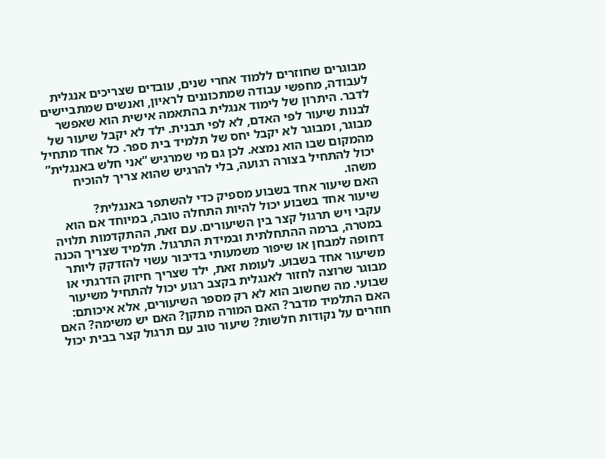מבוגרים שחוזרים ללמוד אחרי שנים, עובדים שצריכים אנגלית לעבודה, מחפשי עבודה שמתכוננים לראיון, ואנשים שמתביישים לדבר. היתרון של לימוד אנגלית בהתאמה אישית הוא שאפשר לבנות שיעור לפי האדם, לא לפי תבנית. ילד לא יקבל שיעור של מבוגר, ומבוגר לא יקבל יחס של תלמיד בית ספר. כל אחד מתחיל מהמקום שבו הוא נמצא. לכן גם מי שמרגיש “אני חלש באנגלית” יכול להתחיל בצורה רגועה, בלי להרגיש שהוא צריך להוכיח משהו.
האם שיעור אחד בשבוע מספיק כדי להשתפר באנגלית?
שיעור אחד בשבוע יכול להיות התחלה טובה, במיוחד אם הוא עקבי ויש תרגול קצר בין השיעורים. עם זאת, ההתקדמות תלויה במטרה, ברמה ההתחלתית ובמידת התרגול. תלמיד שצריך הכנה דחופה למבחן או שיפור משמעותי בדיבור עשוי להזדקק ליותר משיעור אחד בשבוע. לעומת זאת, ילד שצריך חיזוק הדרגתי או מבוגר שרוצה לחזור לאנגלית בקצב רגוע יכול להתחיל משיעור שבועי. מה שחשוב הוא לא רק מספר השיעורים, אלא איכותם: האם התלמיד מדבר? האם המורה מתקן? האם יש משימה? האם חוזרים על נקודות חלשות? שיעור טוב עם תרגול קצר בבית יכול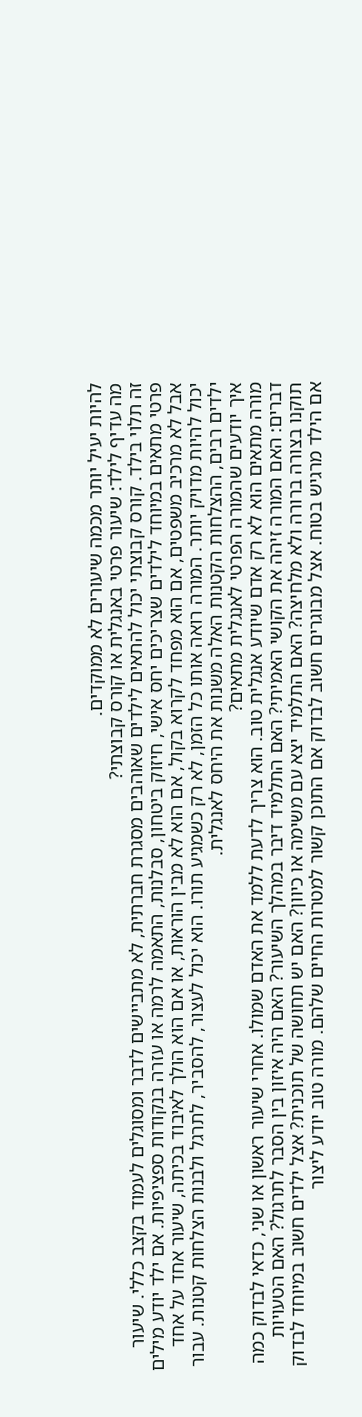להיות יעיל יותר מכמה שיעורים לא ממוקדים.
מה עדיף לילד: שיעור פרטי באנגלית או קורס קבוצתי?
זה תלוי בילד. קורס קבוצתי יכול להתאים לילדים שאוהבים מסגרת חברתית, לא מתביישים לדבר ומסוגלים לעמוד בקצב כללי. שיעור פרטי מתאים במיוחד לילדים שצריכים יחס אישי, חיזוק ביטחון, סבלנות, התאמה לרמה או עזרה בנקודות ספציפיות. אם ילד יודע מילים אבל לא מרכיב משפטים, אם הוא מפחד לקרוא בקול, אם הוא לא מבין הוראות, או אם הוא הולך לאיבוד בכיתה, שיעור אחד על אחד יכול להיות מדויק יותר. המורה רואה אותו כל הזמן, לא רק כשמגיע תורו. הוא יכול לעצור, להסביר, לתרגל ולבנות הצלחות קטנות. עבור ילדים רבים, ההצלחות הקטנות האלה משנות את היחס לאנגלית.
איך יודעים שהמורה הפרטי לאנגלית מתאים?
מורה מתאים הוא לא רק אדם שיודע אנגלית טוב. הוא צריך לדעת ללמד את האדם שמולו. אחרי שיעור ראשון או שני, כדאי לבדוק כמה דברים: האם המורה זיהה את הקושי האמיתי? האם התלמיד דיבר במהלך השיעור? האם היה איזון בין הסבר לתרגול? האם הטעויות תוקנו בצורה ברורה ולא מלחיצה? האם התלמיד יצא עם משימה או כיוון? האם יש תחושה של תוכנית? אצל ילדים חשוב במיוחד לבדוק אם הילד מרגיש בטוח. אצל מבוגרים חשוב לבדוק אם התוכן קשור למטרות החיים שלהם. מורה טוב יודע ליצור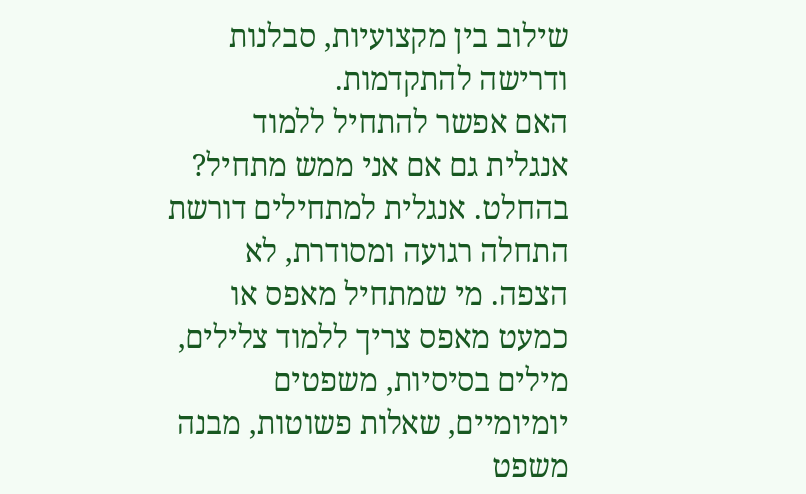שילוב בין מקצועיות, סבלנות ודרישה להתקדמות.
האם אפשר להתחיל ללמוד אנגלית גם אם אני ממש מתחיל?
בהחלט. אנגלית למתחילים דורשת התחלה רגועה ומסודרת, לא הצפה. מי שמתחיל מאפס או כמעט מאפס צריך ללמוד צלילים, מילים בסיסיות, משפטים יומיומיים, שאלות פשוטות, מבנה משפט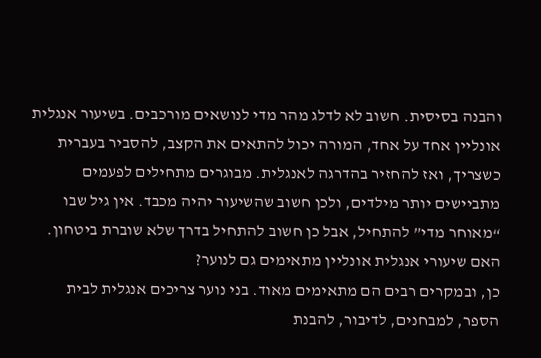והבנה בסיסית. חשוב לא לדלג מהר מדי לנושאים מורכבים. בשיעור אנגלית אונליין אחד על אחד, המורה יכול להתאים את הקצב, להסביר בעברית כשצריך, ואז להחזיר בהדרגה לאנגלית. מבוגרים מתחילים לפעמים מתביישים יותר מילדים, ולכן חשוב שהשיעור יהיה מכבד. אין גיל שבו “מאוחר מדי” להתחיל, אבל כן חשוב להתחיל בדרך שלא שוברת ביטחון.
האם שיעורי אנגלית אונליין מתאימים גם לנוער?
כן, ובמקרים רבים הם מתאימים מאוד. בני נוער צריכים אנגלית לבית הספר, למבחנים, לדיבור, להבנת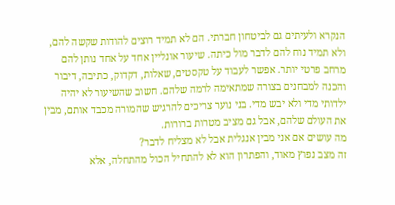הנקרא ולעיתים גם לביטחון חברתי. הם לא תמיד רוצים להודות שקשה להם, ולא תמיד נוח להם לדבר מול כיתה. שיעור אונליין אחד על אחד נותן להם מרחב פרטי יותר. אפשר לעבוד על טקסטים, שאלות, דקדוק, כתיבה, דיבור והכנה למבחנים בצורה שמתאימה לרמה שלהם. חשוב שהשיעור לא יהיה ילדותי מדי ולא יבש מדי. בני נוער צריכים להרגיש שהמורה מכבד אותם, מבין את העולם שלהם, אבל גם מציב מטרות ברורות.
מה עושים אם אני מבין אנגלית אבל לא מצליח לדבר?
זה מצב נפוץ מאוד, והפתרון הוא לא להתחיל הכול מהתחלה, אלא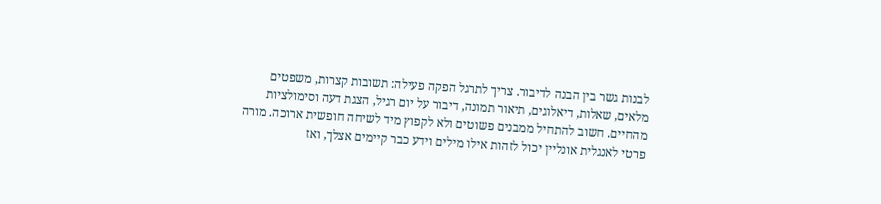לבנות גשר בין הבנה לדיבור. צריך לתרגל הפקה פעילה: תשובות קצרות, משפטים מלאים, שאלות, דיאלוגים, תיאור תמונה, דיבור על יום רגיל, הצגת דעה וסימולציות מהחיים. חשוב להתחיל ממבנים פשוטים ולא לקפוץ מיד לשיחה חופשית ארוכה. מורה פרטי לאנגלית אונליין יכול לזהות אילו מילים וידע כבר קיימים אצלך, ואז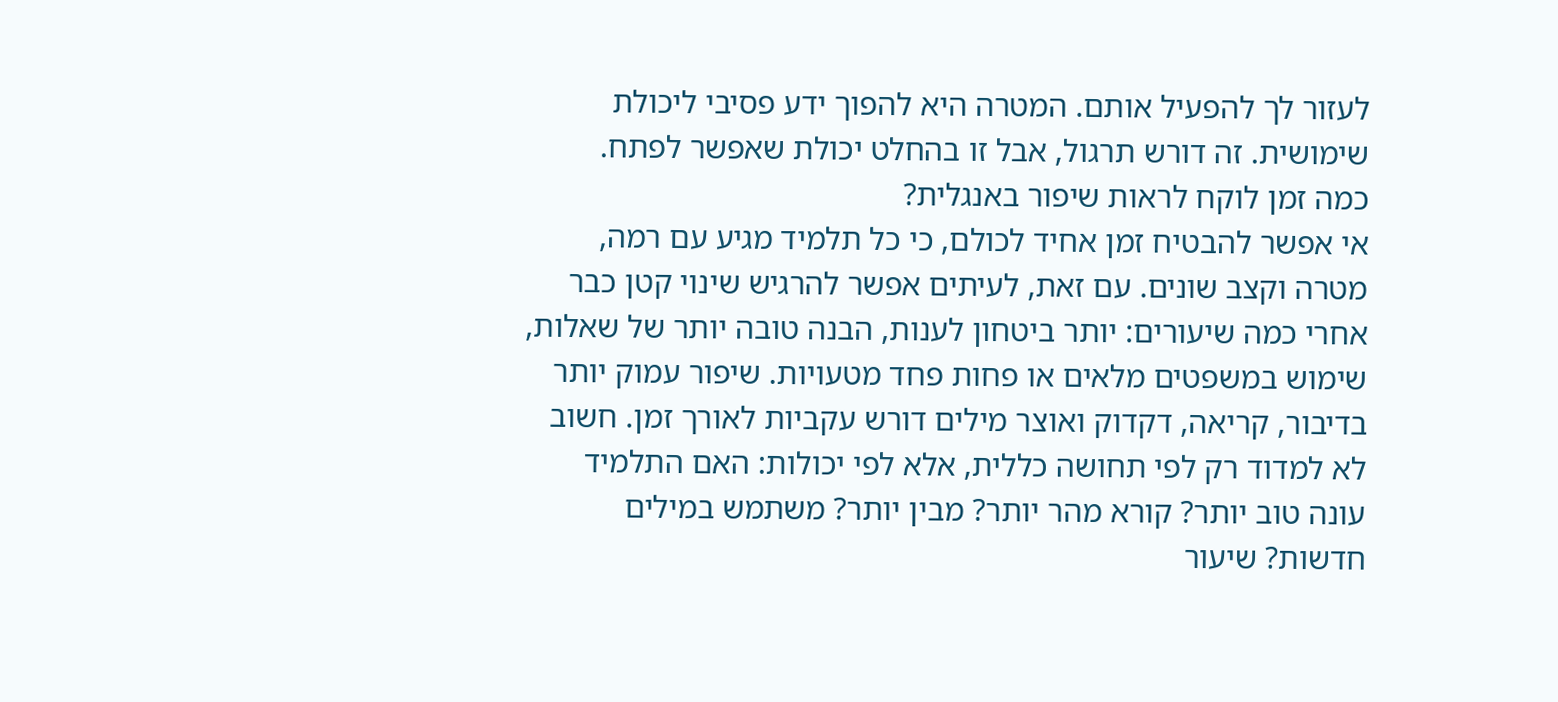לעזור לך להפעיל אותם. המטרה היא להפוך ידע פסיבי ליכולת שימושית. זה דורש תרגול, אבל זו בהחלט יכולת שאפשר לפתח.
כמה זמן לוקח לראות שיפור באנגלית?
אי אפשר להבטיח זמן אחיד לכולם, כי כל תלמיד מגיע עם רמה, מטרה וקצב שונים. עם זאת, לעיתים אפשר להרגיש שינוי קטן כבר אחרי כמה שיעורים: יותר ביטחון לענות, הבנה טובה יותר של שאלות, שימוש במשפטים מלאים או פחות פחד מטעויות. שיפור עמוק יותר בדיבור, קריאה, דקדוק ואוצר מילים דורש עקביות לאורך זמן. חשוב לא למדוד רק לפי תחושה כללית, אלא לפי יכולות: האם התלמיד עונה טוב יותר? קורא מהר יותר? מבין יותר? משתמש במילים חדשות? שיעור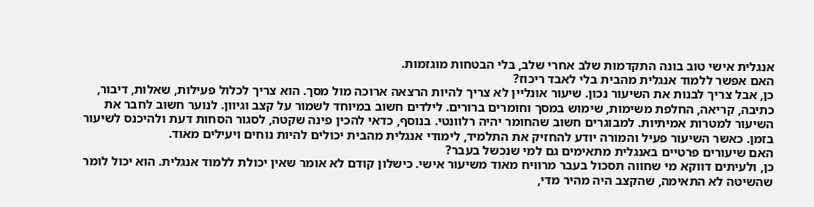אנגלית אישי טוב בונה התקדמות שלב אחרי שלב, בלי הבטחות מוגזמות.
האם אפשר ללמוד אנגלית מהבית בלי לאבד ריכוז?
כן, אבל צריך לבנות את השיעור נכון. שיעור אונליין לא צריך להיות הרצאה ארוכה מול מסך. הוא צריך לכלול פעילות, שאלות, דיבור, כתיבה, קריאה, החלפת משימות, שימוש במסך וחומרים ברורים. לילדים חשוב במיוחד לשמור על קצב וגיוון. לנוער חשוב לחבר את השיעור למטרות אמיתיות. למבוגרים חשוב שהחומר יהיה רלוונטי. בנוסף, כדאי להכין פינה שקטה, לסגור הסחות דעת ולהיכנס לשיעור בזמן. כאשר השיעור פעיל והמורה יודע להחזיק את התלמיד, לימודי אנגלית מהבית יכולים להיות נוחים ויעילים מאוד.
האם שיעורים פרטיים באנגלית מתאימים גם למי שנכשל בעבר?
כן, ולעיתים דווקא מי שחווה תסכול בעבר מרוויח מאוד משיעור אישי. כישלון קודם לא אומר שאין יכולת ללמוד אנגלית. הוא יכול לומר שהשיטה לא התאימה, שהקצב היה מהיר מדי,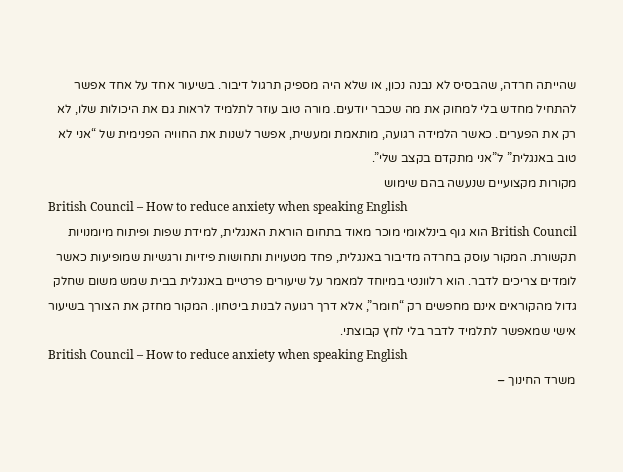שהייתה חרדה, שהבסיס לא נבנה נכון, או שלא היה מספיק תרגול דיבור. בשיעור אחד על אחד אפשר להתחיל מחדש בלי למחוק את מה שכבר יודעים. מורה טוב עוזר לתלמיד לראות גם את היכולות שלו, לא רק את הפערים. כאשר הלמידה רגועה, מותאמת ומעשית, אפשר לשנות את החוויה הפנימית של “אני לא טוב באנגלית” ל”אני מתקדם בקצב שלי”.
מקורות מקצועיים שנעשה בהם שימוש
British Council – How to reduce anxiety when speaking English
British Council הוא גוף בינלאומי מוכר מאוד בתחום הוראת האנגלית, למידת שפות ופיתוח מיומנויות תקשורת. המקור עוסק בחרדה מדיבור באנגלית, פחד מטעויות ותחושות פיזיות ורגשיות שמופיעות כאשר לומדים צריכים לדבר. הוא רלוונטי במיוחד למאמר על שיעורים פרטיים באנגלית בבית שמש משום שחלק גדול מהקוראים אינם מחפשים רק “חומר”, אלא דרך רגועה לבנות ביטחון. המקור מחזק את הצורך בשיעור אישי שמאפשר לתלמיד לדבר בלי לחץ קבוצתי.
British Council – How to reduce anxiety when speaking English
משרד החינוך –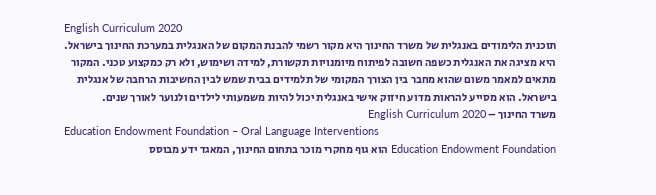English Curriculum 2020
תוכנית הלימודים באנגלית של משרד החינוך היא מקור רשמי להבנת המקום של האנגלית במערכת החינוך בישראל. היא מציגה את האנגלית כשפה חשובה לפיתוח מיומנויות תקשורת, למידה ושימוש, ולא רק כמקצוע טכני. המקור מתאים למאמר משום שהוא מחבר בין הצורך המקומי של תלמידים בבית שמש לבין החשיבות הרחבה של אנגלית בישראל. הוא מסייע להראות מדוע חיזוק אישי באנגלית יכול להיות משמעותי לילדים ולנוער לאורך שנים.
משרד החינוך – English Curriculum 2020
Education Endowment Foundation – Oral Language Interventions
Education Endowment Foundation הוא גוף מחקרי מוכר בתחום החינוך, המאגד ידע מבוסס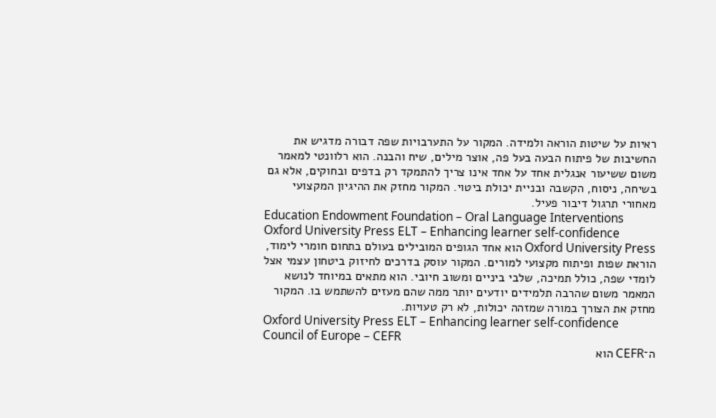ראיות על שיטות הוראה ולמידה. המקור על התערבויות שפה דבורה מדגיש את החשיבות של פיתוח הבעה בעל פה, אוצר מילים, שיח והבנה. הוא רלוונטי למאמר משום ששיעור אנגלית אחד על אחד אינו צריך להתמקד רק בדפים ובחוקים, אלא גם בשיחה, ניסוח, הקשבה ובניית יכולת ביטוי. המקור מחזק את ההיגיון המקצועי מאחורי תרגול דיבור פעיל.
Education Endowment Foundation – Oral Language Interventions
Oxford University Press ELT – Enhancing learner self-confidence
Oxford University Press הוא אחד הגופים המובילים בעולם בתחום חומרי לימוד, הוראת שפות ופיתוח מקצועי למורים. המקור עוסק בדרכים לחיזוק ביטחון עצמי אצל לומדי שפה, כולל תמיכה, שלבי ביניים ומשוב חיובי. הוא מתאים במיוחד לנושא המאמר משום שהרבה תלמידים יודעים יותר ממה שהם מעזים להשתמש בו. המקור מחזק את הצורך במורה שמזהה יכולות, לא רק טעויות.
Oxford University Press ELT – Enhancing learner self-confidence
Council of Europe – CEFR
ה־CEFR הוא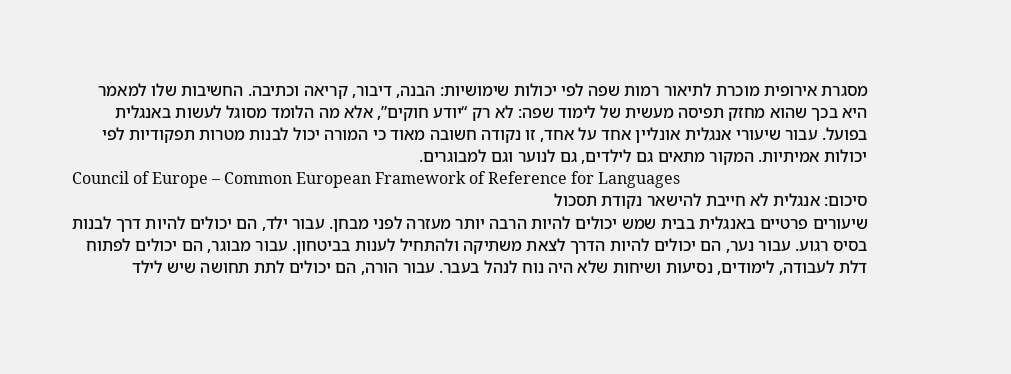מסגרת אירופית מוכרת לתיאור רמות שפה לפי יכולות שימושיות: הבנה, דיבור, קריאה וכתיבה. החשיבות שלו למאמר היא בכך שהוא מחזק תפיסה מעשית של לימוד שפה: לא רק “יודע חוקים”, אלא מה הלומד מסוגל לעשות באנגלית בפועל. עבור שיעורי אנגלית אונליין אחד על אחד, זו נקודה חשובה מאוד כי המורה יכול לבנות מטרות תפקודיות לפי יכולות אמיתיות. המקור מתאים גם לילדים, גם לנוער וגם למבוגרים.
Council of Europe – Common European Framework of Reference for Languages
סיכום: אנגלית לא חייבת להישאר נקודת תסכול
שיעורים פרטיים באנגלית בבית שמש יכולים להיות הרבה יותר מעזרה לפני מבחן. עבור ילד, הם יכולים להיות דרך לבנות בסיס רגוע. עבור נער, הם יכולים להיות הדרך לצאת משתיקה ולהתחיל לענות בביטחון. עבור מבוגר, הם יכולים לפתוח דלת לעבודה, לימודים, נסיעות ושיחות שלא היה נוח לנהל בעבר. עבור הורה, הם יכולים לתת תחושה שיש לילד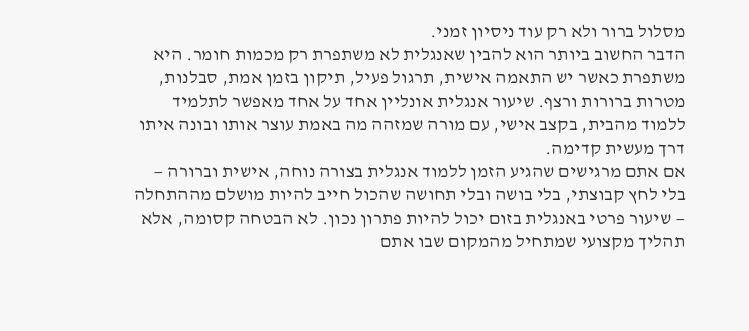מסלול ברור ולא רק עוד ניסיון זמני.
הדבר החשוב ביותר הוא להבין שאנגלית לא משתפרת רק מכמות חומר. היא משתפרת כאשר יש התאמה אישית, תרגול פעיל, תיקון בזמן אמת, סבלנות, מטרות ברורות ורצף. שיעור אנגלית אונליין אחד על אחד מאפשר לתלמיד ללמוד מהבית, בקצב אישי, עם מורה שמזהה מה באמת עוצר אותו ובונה איתו דרך מעשית קדימה.
אם אתם מרגישים שהגיע הזמן ללמוד אנגלית בצורה נוחה, אישית וברורה — בלי לחץ קבוצתי, בלי בושה ובלי תחושה שהכול חייב להיות מושלם מההתחלה — שיעור פרטי באנגלית בזום יכול להיות פתרון נכון. לא הבטחה קסומה, אלא תהליך מקצועי שמתחיל מהמקום שבו אתם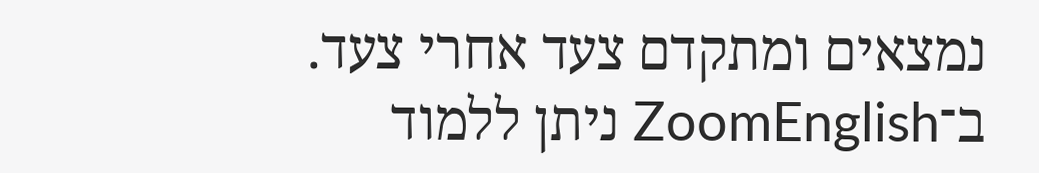נמצאים ומתקדם צעד אחרי צעד.
ב־ZoomEnglish ניתן ללמוד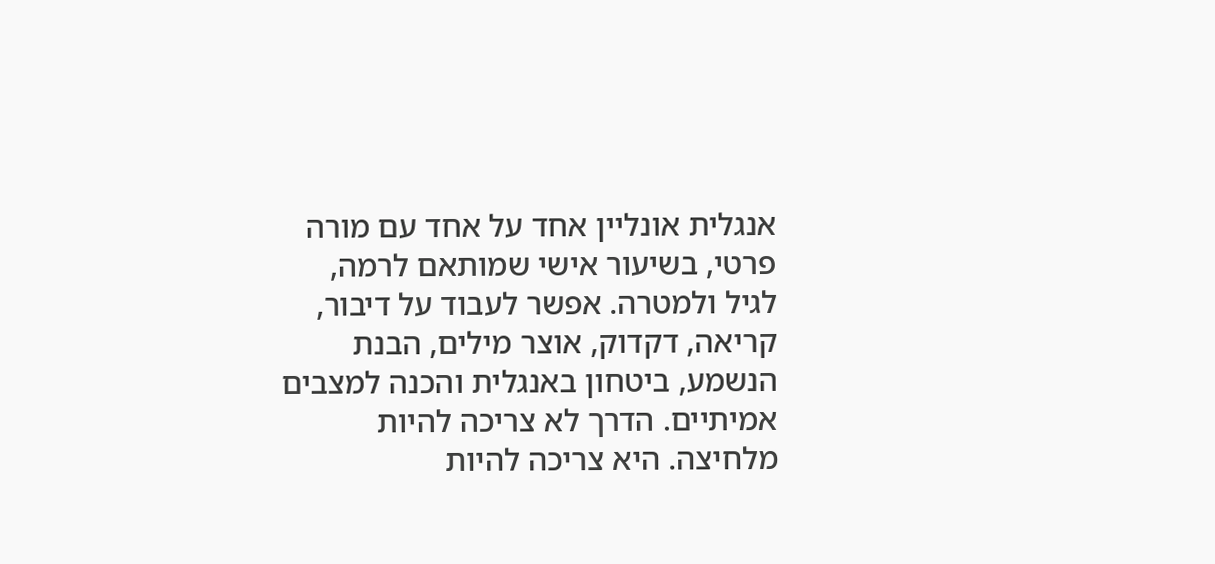אנגלית אונליין אחד על אחד עם מורה פרטי, בשיעור אישי שמותאם לרמה, לגיל ולמטרה. אפשר לעבוד על דיבור, קריאה, דקדוק, אוצר מילים, הבנת הנשמע, ביטחון באנגלית והכנה למצבים אמיתיים. הדרך לא צריכה להיות מלחיצה. היא צריכה להיות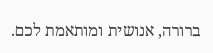ברורה, אנושית ומותאמת לכם.